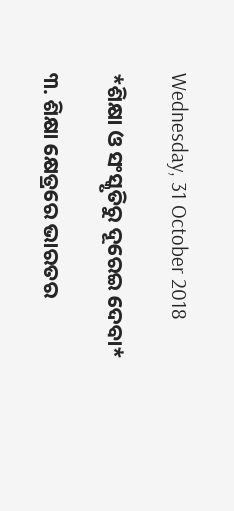Wednesday, 31 October 2018

*ଶିକ୍ଷା ଓ ସଂସ୍କୃତିରୁ ଦୂରେଇ ଦେବା*

୩. ଶିକ୍ଷା କ୍ଷେତ୍ରରେ ଭାରତର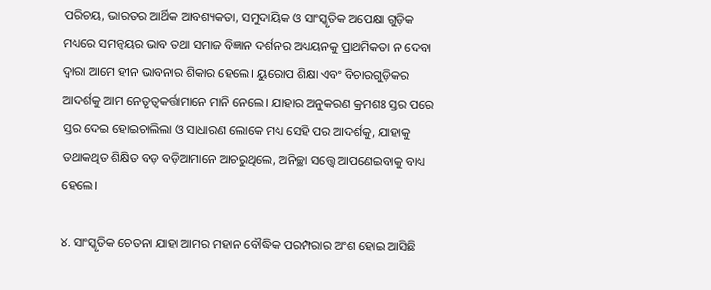ପରିଚୟ, ଭାରତର ଆର୍ଥିକ ଆବଶ୍ୟକତା, ସମୁଦାୟିକ ଓ ସାଂସ୍କୃତିକ ଅପେକ୍ଷା ଗୁଡ଼ିକ ମଧ୍ୟରେ ସମନ୍ଵୟର ଭାବ ତଥା ସମାଜ ବିଜ୍ଞାନ ଦର୍ଶନର ଅଧ୍ୟୟନକୁ ପ୍ରାଥମିକତା ନ ଦେବା ଦ୍ୱାରା ଆମେ ହୀନ ଭାବନାର ଶିକାର ହେଲେ। ୟୁରୋପ ଶିକ୍ଷା ଏବଂ ବିଚାରଗୁଡ଼ିକର ଆଦର୍ଶକୁ ଆମ ନେତୃତ୍ୱକର୍ତ୍ତାମାନେ ମାନି ନେଲେ। ଯାହାର ଅନୁକରଣ କ୍ରମଶଃ ସ୍ତର ପରେ ସ୍ତର ଦେଇ ହୋଇଚାଲିଲା ଓ ସାଧାରଣ ଲୋକେ ମଧ୍ୟ ସେହି ପର ଆଦର୍ଶକୁ, ଯାହାକୁ ତଥାକଥିତ ଶିକ୍ଷିତ ବଡ଼ ବଡ଼ିଆମାନେ ଆଚରୁଥିଲେ, ଅନିଚ୍ଛା ସତ୍ତ୍ୱେ ଆପଣେଇବାକୁ ବାଧ୍ୟ ହେଲେ।

୪. ସାଂସ୍କୃତିକ ଚେତନା ଯାହା ଆମର ମହାନ ବୌଦ୍ଧିକ ପରମ୍ପରାର ଅଂଶ ହୋଇ ଆସିଛି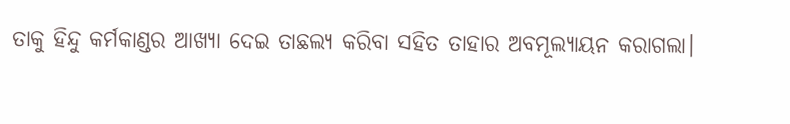ତାକୁ ହିନ୍ଦୁ କର୍ମକାଣ୍ଡର ଆଖ୍ୟା ଦେଇ ତାଛଲ୍ୟ କରିବା ସହିତ ତାହାର ଅବମୂଲ୍ୟାୟନ କରାଗଲା।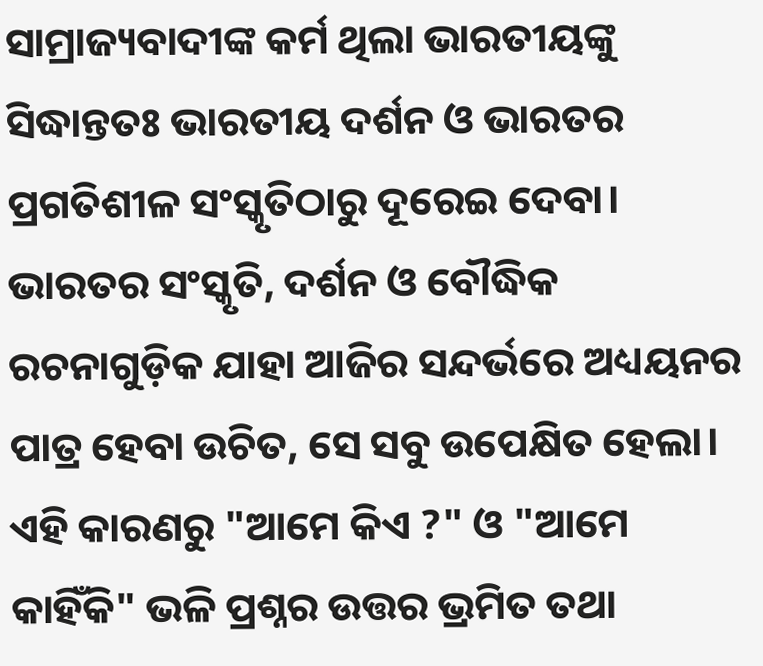ସାମ୍ରାଜ୍ୟବାଦୀଙ୍କ କର୍ମ ଥିଲା ଭାରତୀୟଙ୍କୁ ସିଦ୍ଧାନ୍ତତଃ ଭାରତୀୟ ଦର୍ଶନ ଓ ଭାରତର ପ୍ରଗତିଶୀଳ ସଂସ୍କୃତିଠାରୁ ଦୂରେଇ ଦେବା। ଭାରତର ସଂସ୍କୃତି, ଦର୍ଶନ ଓ ବୌଦ୍ଧିକ ରଚନାଗୁଡ଼ିକ ଯାହା ଆଜିର ସନ୍ଦର୍ଭରେ ଅଧ୍ୟୟନର ପାତ୍ର ହେବା ଉଚିତ, ସେ ସବୁ ଉପେକ୍ଷିତ ହେଲା। ଏହି କାରଣରୁ "ଆମେ କିଏ ?" ଓ "ଆମେ କାହିଁକି" ଭଳି ପ୍ରଶ୍ନର ଉତ୍ତର ଭ୍ରମିତ ତଥା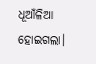ଧୂଆଁଳିଆ ହୋଇଗଲା।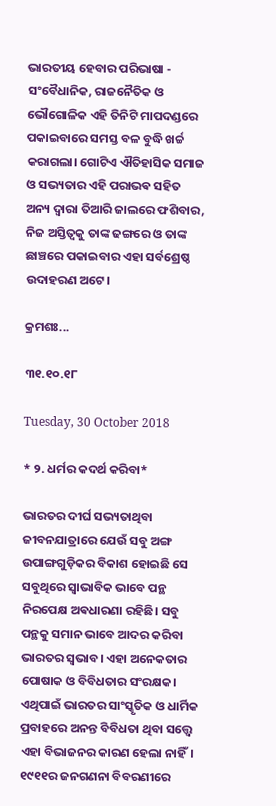ଭାରତୀୟ ହେବାର ପରିଭାଷା - ସଂବୈଧାନିକ, ରାଜନୈତିକ ଓ ଭୌଗୋଳିକ ଏହି ତିନିଟି ମାପଦଣ୍ଡରେ ପକାଇବାରେ ସମସ୍ତ ବଳ ବୁଦ୍ଧି ଖର୍ଚ୍ଚ କରାଗଲା। ଗୋଟିଏ ଐତିହାସିକ ସମାଜ ଓ ସଭ୍ୟତାର ଏହି ପରାଭଵ ସହିତ ଅନ୍ୟ ଦ୍ୱାରା ତିଆରି ଜାଲରେ ଫଶିବାର, ନିଜ ଅସ୍ତିତ୍ୱକୁ ତାଙ୍କ ଢଙ୍ଗରେ ଓ ତାଙ୍କ ଛାଞ୍ଚରେ ପକାଇବାର ଏହା ସର୍ବଶ୍ରେଷ୍ଠ ଉଦାହରଣ ଅଟେ।

କ୍ରମଶଃ...

୩୧.୧୦.୧୮

Tuesday, 30 October 2018

* ୨. ଧର୍ମର କଦର୍ଥ କରିବା*

ଭାରତର ଦୀର୍ଘ ସଭ୍ୟତାଥିବା ଜୀବନଯାତ୍ରାରେ ଯେଉଁ ସବୁ ଅଙ୍ଗ ଉପାଙ୍ଗଗୁଡ଼ିକର ବିକାଶ ହୋଇଛି ସେ ସବୁଥିରେ ସ୍ୱାଭାବିକ ଭାବେ ପନ୍ଥ ନିରପେକ୍ଷ ଅଵଧାରଣା ରହିଛି। ସବୁ ପନ୍ଥକୁ ସମାନ ଭାବେ ଆଦର କରିବା ଭାରତର ସ୍ଵଭାବ। ଏହା ଅନେକତାର ପୋଷାକ ଓ ବିବିଧତାର ସଂରକ୍ଷକ। ଏଥିପାଇଁ ଭାରତର ସାଂସ୍କୃତିକ ଓ ଧାର୍ମିକ ପ୍ରବାହରେ ଅନନ୍ତ ବିବିଧତା ଥିବା ସତ୍ତ୍ୱେ ଏହା ବିଭାଜନର କାରଣ ହେଲା ନାହିଁ। ୧୯୧୧ର ଜନଗଣନା ବିବରଣୀରେ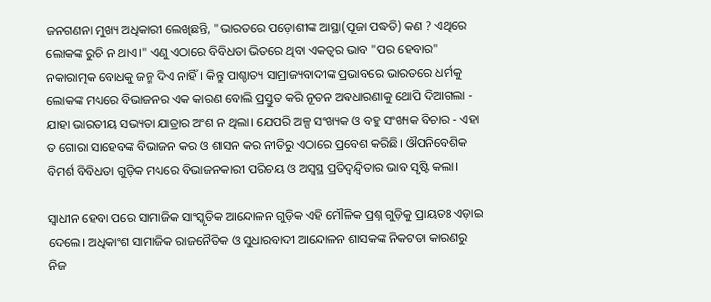ଜନଗଣନା ମୁଖ୍ୟ ଅଧିକାରୀ ଲେଖିଛନ୍ତି, "ଭାରତରେ ପଡ଼ୋଶୀଙ୍କ ଆସ୍ଥା(ପୂଜା ପଦ୍ଧତି) କଣ ? ଏଥିରେ ଲୋକଙ୍କ ରୁଚି ନ ଥାଏ।" ଏଣୁ ଏଠାରେ ବିବିଧତା ଭିତରେ ଥିବା ଏକତ୍ୱର ଭାବ "ପର ହେବାର" ନକାରାତ୍ମକ ବୋଧକୁ ଜନ୍ମ ଦିଏ ନାହିଁ। କିନ୍ତୁ ପାଶ୍ଚାତ୍ୟ ସାମ୍ରାଜ୍ୟବାଦୀଙ୍କ ପ୍ରଭାବରେ ଭାରତରେ ଧର୍ମକୁ ଲୋକଙ୍କ ମଧ୍ୟରେ ବିଭାଜନର ଏକ କାରଣ ବୋଲି ପ୍ରସ୍ତୁତ କରି ନୂତନ ଅଵଧାରଣାକୁ ଥୋପି ଦିଆଗଲା - ଯାହା ଭାରତୀୟ ସଭ୍ୟତା ଯାତ୍ରାର ଅଂଶ ନ ଥିଲା। ଯେପରି ଅଳ୍ପ ସଂଖ୍ୟକ ଓ ବହୁ ସଂଖ୍ୟକ ବିଚାର - ଏହା ତ ଗୋରା ସାହେବଙ୍କ ବିଭାଜନ କର ଓ ଶାସନ କର ନୀତିରୁ ଏଠାରେ ପ୍ରବେଶ କରିଛି। ଔପନିବେଶିକ ବିମର୍ଶ ବିବିଧତା ଗୁଡ଼ିକ ମଧ୍ୟରେ ବିଭାଜନକାରୀ ପରିଚୟ ଓ ଅସ୍ୱସ୍ଥ ପ୍ରତିଦ୍ବନ୍ଦ୍ବିତାର ଭାବ ସୃଷ୍ଟି କଲା।

ସ୍ୱାଧୀନ ହେବା ପରେ ସାମାଜିକ ସାଂସ୍କୃତିକ ଆନ୍ଦୋଳନ ଗୁଡ଼ିକ ଏହି ମୌଳିକ ପ୍ରଶ୍ନ ଗୁଡ଼ିକୁ ପ୍ରାୟତଃ ଏଡ଼ାଇ ଦେଲେ। ଅଧିକାଂଶ ସାମାଜିକ ରାଜନୈତିକ ଓ ସୁଧାରବାଦୀ ଆନ୍ଦୋଳନ ଶାସକଙ୍କ ନିକଟତା କାରଣରୁ ନିଜ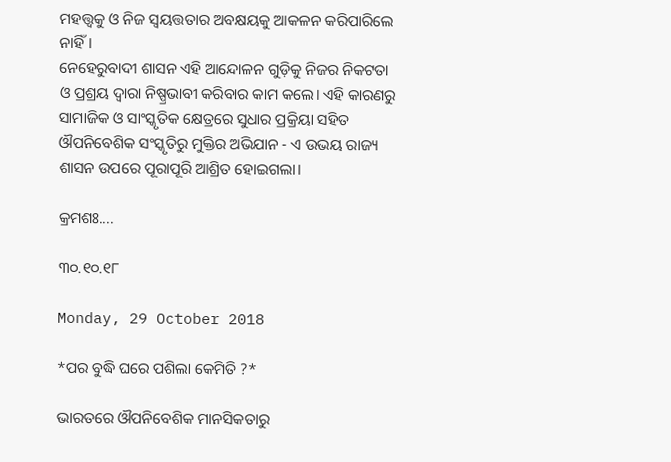ମହତ୍ତ୍ୱକୁ ଓ ନିଜ ସ୍ଵୟତ୍ତତାର ଅବକ୍ଷୟକୁ ଆକଳନ କରିପାରିଲେ ନାହିଁ।
ନେହେରୁବାଦୀ ଶାସନ ଏହି ଆନ୍ଦୋଳନ ଗୁଡ଼ିକୁ ନିଜର ନିକଟତା ଓ ପ୍ରଶ୍ରୟ ଦ୍ୱାରା ନିଷ୍ପ୍ରଭାବୀ କରିବାର କାମ କଲେ। ଏହି କାରଣରୁ ସାମାଜିକ ଓ ସାଂସ୍କୃତିକ କ୍ଷେତ୍ରରେ ସୁଧାର ପ୍ରକ୍ରିୟା ସହିତ ଔପନିବେଶିକ ସଂସ୍କୃତିରୁ ମୁକ୍ତିର ଅଭିଯାନ - ଏ ଉଭୟ ରାଜ୍ୟ ଶାସନ ଉପରେ ପୂରାପୂରି ଆଶ୍ରିତ ହୋଇଗଲା।

କ୍ରମଶଃ....

୩୦.୧୦.୧୮

Monday, 29 October 2018

*ପର ବୁଦ୍ଧି ଘରେ ପଶିଲା କେମିତି ?*

ଭାରତରେ ଔପନିବେଶିକ ମାନସିକତାରୁ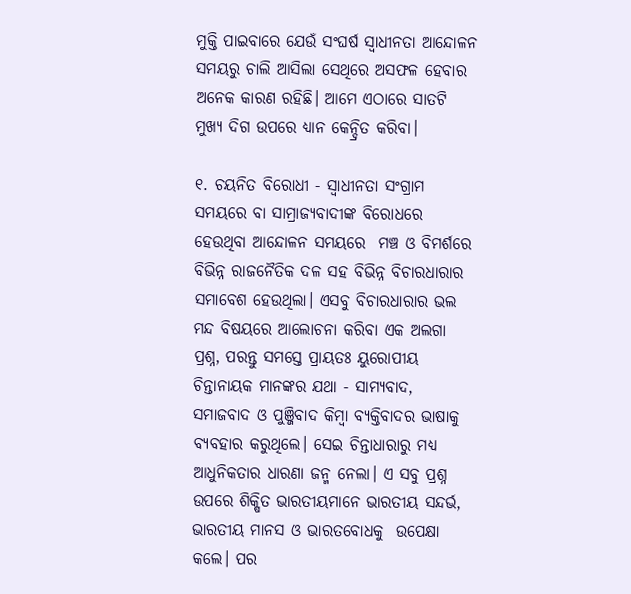ମୁକ୍ତି ପାଇବାରେ ଯେଉଁ ସଂଘର୍ଷ ସ୍ୱାଧୀନତା ଆନ୍ଦୋଳନ ସମୟରୁ ଚାଲି ଆସିଲା ସେଥିରେ ଅସଫଳ ହେବାର ଅନେକ କାରଣ ରହିଛି। ଆମେ ଏଠାରେ ସାତଟି ମୁଖ୍ୟ ଦିଗ ଉପରେ ଧ୍ୟାନ କେନ୍ଦ୍ରିତ କରିବା।

୧. ଚୟନିତ ବିରୋଧୀ - ସ୍ୱାଧୀନତା ସଂଗ୍ରାମ ସମୟରେ ବା ସାମ୍ରାଜ୍ୟବାଦୀଙ୍କ ବିରୋଧରେ ହେଉଥିବା ଆନ୍ଦୋଳନ ସମୟରେ  ମଞ୍ଚ ଓ ବିମର୍ଶରେ ବିଭିନ୍ନ ରାଜନୈତିକ ଦଳ ସହ ବିଭିନ୍ନ ବିଚାରଧାରାର ସମାବେଶ ହେଉଥିଲା। ଏସବୁ ବିଚାରଧାରାର ଭଲ ମନ୍ଦ ବିଷୟରେ ଆଲୋଚନା କରିବା ଏକ ଅଲଗା ପ୍ରଶ୍ନ, ପରନ୍ତୁ ସମସ୍ତେ ପ୍ରାୟତଃ ୟୁରୋପୀୟ ଚିନ୍ତାନାୟକ ମାନଙ୍କର ଯଥା - ସାମ୍ୟବାଦ, ସମାଜବାଦ ଓ ପୁଞ୍ଜିବାଦ କିମ୍ବା ବ୍ୟକ୍ତିବାଦର ଭାଷାକୁ ବ୍ୟବହାର କରୁଥିଲେ। ସେଇ ଚିନ୍ତାଧାରାରୁ ମଧ୍ୟ ଆଧୁନିକତାର ଧାରଣା ଜନ୍ମ ନେଲା। ଏ ସବୁ ପ୍ରଶ୍ନ ଉପରେ ଶିକ୍ଷିତ ଭାରତୀୟମାନେ ଭାରତୀୟ ସନ୍ଦର୍ଭ, ଭାରତୀୟ ମାନସ ଓ ଭାରତବୋଧକୁ  ଉପେକ୍ଷା କଲେ। ପର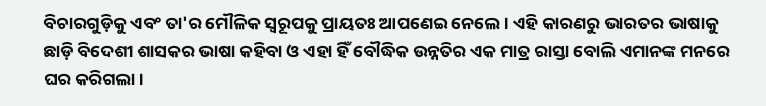ବିଚାରଗୁଡ଼ିକୁ ଏବଂ ତା'ର ମୌଳିକ ସ୍ୱରୂପକୁ ପ୍ରାୟତଃ ଆପଣେଇ ନେଲେ । ଏହି କାରଣରୁ ଭାରତର ଭାଷାକୁ ଛାଡ଼ି ବିଦେଶୀ ଶାସକର ଭାଷା କହିବା ଓ ଏହା ହିଁ ବୌଦ୍ଧିକ ଉନ୍ନତିର ଏକ ମାତ୍ର ରାସ୍ତା ବୋଲି ଏମାନଙ୍କ ମନରେ ଘର କରିଗଲା।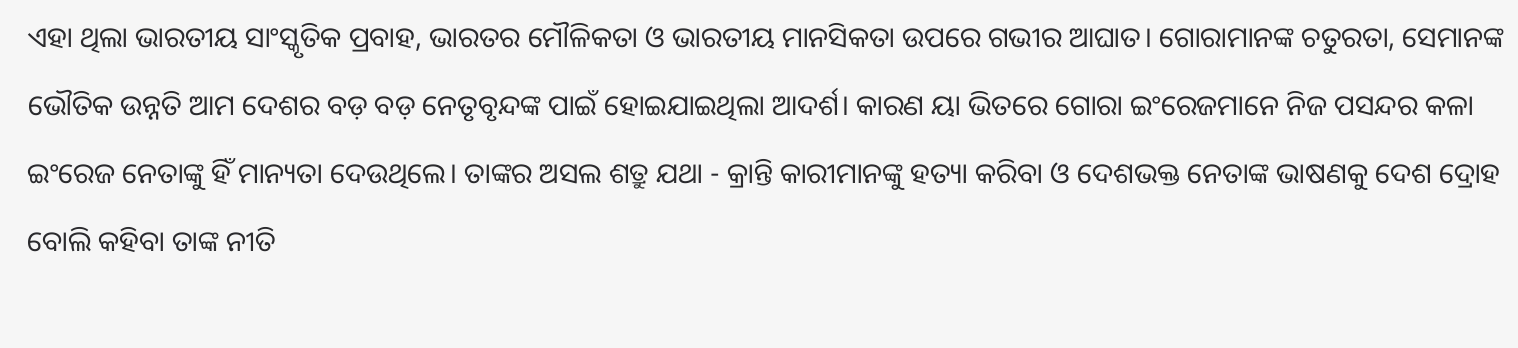ଏହା ଥିଲା ଭାରତୀୟ ସାଂସ୍କୃତିକ ପ୍ରବାହ, ଭାରତର ମୌଳିକତା ଓ ଭାରତୀୟ ମାନସିକତା ଉପରେ ଗଭୀର ଆଘାତ। ଗୋରାମାନଙ୍କ ଚତୁରତା, ସେମାନଙ୍କ ଭୌତିକ ଉନ୍ନତି ଆମ ଦେଶର ବଡ଼ ବଡ଼ ନେତୃବୃନ୍ଦଙ୍କ ପାଇଁ ହୋଇଯାଇଥିଲା ଆଦର୍ଶ। କାରଣ ୟା ଭିତରେ ଗୋରା ଇଂରେଜମାନେ ନିଜ ପସନ୍ଦର କଳା ଇଂରେଜ ନେତାଙ୍କୁ ହିଁ ମାନ୍ୟତା ଦେଉଥିଲେ। ତାଙ୍କର ଅସଲ ଶତ୍ରୁ ଯଥା - କ୍ରାନ୍ତି କାରୀମାନଙ୍କୁ ହତ୍ୟା କରିବା ଓ ଦେଶଭକ୍ତ ନେତାଙ୍କ ଭାଷଣକୁ ଦେଶ ଦ୍ରୋହ ବୋଲି କହିବା ତାଙ୍କ ନୀତି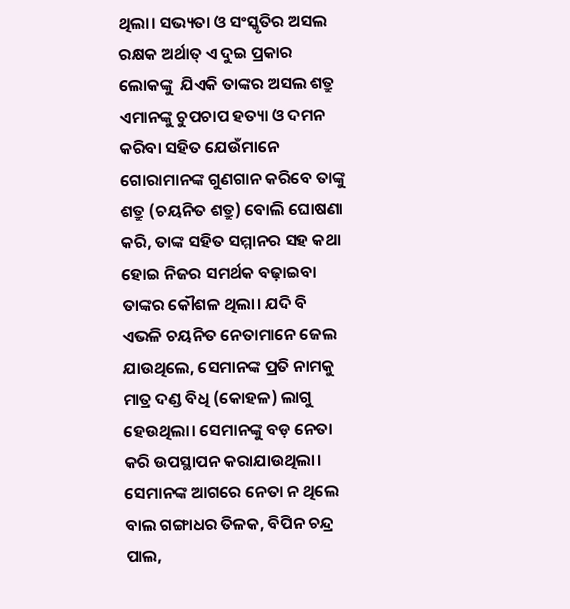ଥିଲା। ସଭ୍ୟତା ଓ ସଂସ୍କୃତିର ଅସଲ ରକ୍ଷକ ଅର୍ଥାତ୍ ଏ ଦୁଇ ପ୍ରକାର ଲୋକଙ୍କୁ  ଯିଏକି ତାଙ୍କର ଅସଲ ଶତ୍ରୁ ଏମାନଙ୍କୁ ଚୁପଚାପ ହତ୍ୟା ଓ ଦମନ କରିବା ସହିତ ଯେଉଁମାନେ ଗୋରାମାନଙ୍କ ଗୁଣଗାନ କରିବେ ତାଙ୍କୁ ଶତ୍ରୁ (ଚୟନିତ ଶତ୍ରୁ) ବୋଲି ଘୋଷଣା କରି, ତାଙ୍କ ସହିତ ସମ୍ମାନର ସହ କଥା ହୋଇ ନିଜର ସମର୍ଥକ ବଢ଼ାଇବା ତାଙ୍କର କୌଶଳ ଥିଲା। ଯଦି ବି ଏଭଳି ଚୟନିତ ନେତାମାନେ ଜେଲ ଯାଉଥିଲେ, ସେମାନଙ୍କ ପ୍ରତି ନାମକୁ ମାତ୍ର ଦଣ୍ଡ ବିଧି (କୋହଳ) ଲାଗୁ ହେଉଥିଲା। ସେମାନଙ୍କୁ ବଡ଼ ନେତା କରି ଉପସ୍ଥାପନ କରାଯାଉଥିଲା। ସେମାନଙ୍କ ଆଗରେ ନେତା ନ ଥିଲେ ବାଲ ଗଙ୍ଗାଧର ତିଳକ, ବିପିନ ଚନ୍ଦ୍ର ପାଲ,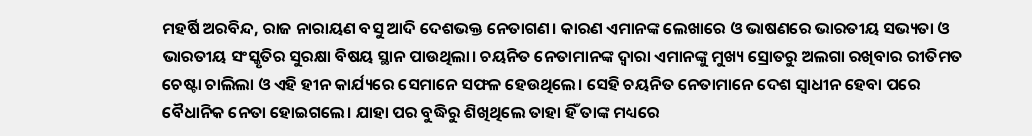ମହର୍ଷି ଅରବିନ୍ଦ, ରାଜ ନାରାୟଣ ବସୁ ଆଦି ଦେଶଭକ୍ତ ନେତାଗଣ। କାରଣ ଏମାନଙ୍କ ଲେଖାରେ ଓ ଭାଷଣରେ ଭାରତୀୟ ସଭ୍ୟତା ଓ ଭାରତୀୟ ସଂସ୍କୃତିର ସୁରକ୍ଷା ବିଷୟ ସ୍ଥାନ ପାଉଥିଲା। ଚୟନିତ ନେତାମାନଙ୍କ ଦ୍ଵାରା ଏମାନଙ୍କୁ ମୁଖ୍ୟ ସ୍ରୋତରୁ ଅଲଗା ରଖିବାର ରୀତିମତ ଚେଷ୍ଟା ଚାଲିଲା ଓ ଏହି ହୀନ କାର୍ଯ୍ୟରେ ସେମାନେ ସଫଳ ହେଉଥିଲେ। ସେହି ଚୟନିତ ନେତାମାନେ ଦେଶ ସ୍ୱାଧୀନ ହେବା ପରେ ବୈଧାନିକ ନେତା ହୋଇଗଲେ। ଯାହା ପର ବୁଦ୍ଧିରୁ ଶିଖିଥିଲେ ତାହା ହିଁ ତାଙ୍କ ମଧ୍ୟରେ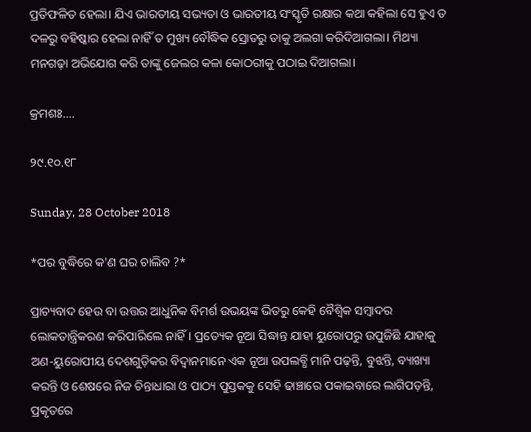ପ୍ରତିଫଳିତ ହେଲା। ଯିଏ ଭାରତୀୟ ସଭ୍ୟତା ଓ ଭାରତୀୟ ସଂସ୍କୃତି ରକ୍ଷାର କଥା କହିଲା ସେ ହୁଏ ତ ଦଳରୁ ବହିଷ୍କାର ହେଲା ନାହିଁ ତ ମୁଖ୍ୟ ବୌଦ୍ଧିକ ସ୍ରୋତରୁ ତାକୁ ଅଲଗା କରିଦିଆଗଲା। ମିଥ୍ୟା ମନଗଢ଼ା ଅଭିଯୋଗ କରି ତାଙ୍କୁ ଜେଲର କଳା କୋଠରୀକୁ ପଠାଇ ଦିଆଗଲା।

କ୍ରମଶଃ....

୨୯.୧୦.୧୮

Sunday, 28 October 2018

*ପର ବୁଦ୍ଧିରେ କ'ଣ ଘର ଚାଲିବ ?*

ପ୍ରାଚ୍ୟବାଦ ହେଉ ବା ଉତ୍ତର ଆଧୁନିକ ବିମର୍ଶ ଉଭୟଙ୍କ ଭିତରୁ କେହି ବୈଶ୍ବିକ ସମ୍ବାଦର ଲୋକତାନ୍ତ୍ରିକରଣ କରିପାରିଲେ ନାହିଁ। ପ୍ରତ୍ୟେକ ନୂଆ ସିଦ୍ଧାନ୍ତ ଯାହା ୟୁରୋପରୁ ଉପୁଜିଛି ଯାହାକୁ ଅଣ-ୟୁରୋପୀୟ ଦେଶଗୁଡ଼ିକର ବିଦ୍ୱାନମାନେ ଏକ ନୂଆ ଉପଲବ୍ଧି ମାନି ପଢ଼ନ୍ତି, ବୁଝନ୍ତି, ବ୍ୟାଖ୍ୟା କରନ୍ତି ଓ ଶେଷରେ ନିଜ ଚିନ୍ତାଧାରା ଓ ପାଠ୍ୟ ପୁସ୍ତକକୁ ସେହି ଢାଞ୍ଚାରେ ପକାଇବାରେ ଲାଗିପଡ଼ନ୍ତି, ପ୍ରକୃତରେ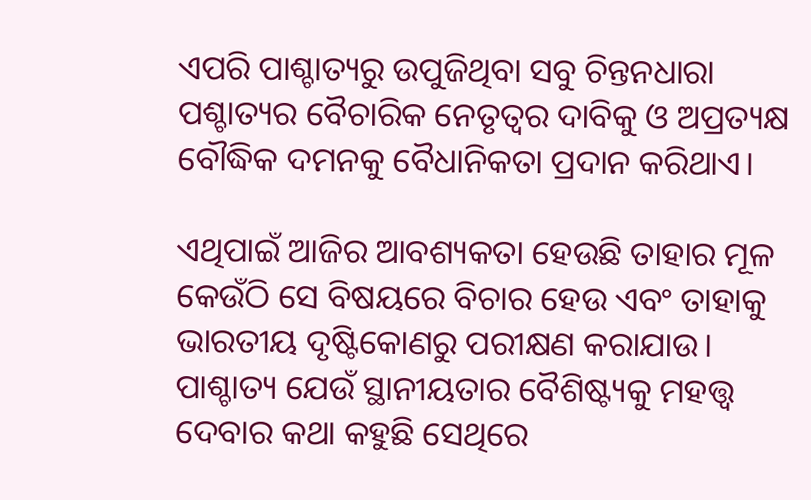ଏପରି ପାଶ୍ଚାତ୍ୟରୁ ଉପୁଜିଥିବା ସବୁ ଚିନ୍ତନଧାରା ପଶ୍ଚାତ୍ୟର ବୈଚାରିକ ନେତୃତ୍ୱର ଦାବିକୁ ଓ ଅପ୍ରତ୍ୟକ୍ଷ ବୌଦ୍ଧିକ ଦମନକୁ ବୈଧାନିକତା ପ୍ରଦାନ କରିଥାଏ।

ଏଥିପାଇଁ ଆଜିର ଆବଶ୍ୟକତା ହେଉଛି ତାହାର ମୂଳ କେଉଁଠି ସେ ବିଷୟରେ ବିଚାର ହେଉ ଏବଂ ତାହାକୁ ଭାରତୀୟ ଦୃଷ୍ଟିକୋଣରୁ ପରୀକ୍ଷଣ କରାଯାଉ। ପାଶ୍ଚାତ୍ୟ ଯେଉଁ ସ୍ଥାନୀୟତାର ବୈଶିଷ୍ଟ୍ୟକୁ ମହତ୍ତ୍ୱ ଦେବାର କଥା କହୁଛି ସେଥିରେ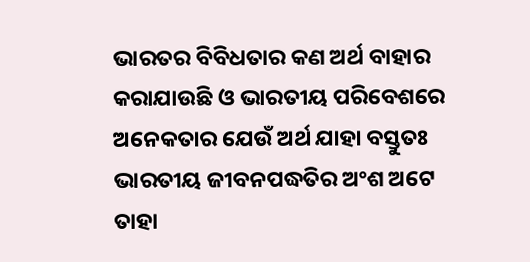ଭାରତର ବିବିଧତାର କଣ ଅର୍ଥ ବାହାର କରାଯାଉଛି ଓ ଭାରତୀୟ ପରିବେଶରେ ଅନେକତାର ଯେଉଁ ଅର୍ଥ ଯାହା ବସ୍ତୁତଃ ଭାରତୀୟ ଜୀବନପଦ୍ଧତିର ଅଂଶ ଅଟେ ତାହା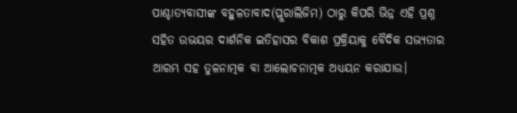ପାଶ୍ଚାତ୍ୟବାସୀଙ୍କ ବହୁଳତାବାଦ(ପ୍ଲୁରାଲିଜିମ) ଠାରୁ କିପରି ଭିନ୍ନ ଏହି ପ୍ରଶ୍ନ ସହିତ ଉଭୟର ଦାର୍ଶନିକ ଇତିହାସର ବିକାଶ ପ୍ରକ୍ରିୟାକୁ ବୈଦିକ ସଭ୍ୟତାର ଆରମ୍ଭ ସହ ତୁଳନାତ୍ମକ ବା ଆଲୋଚନାତ୍ମକ ଅଧ୍ୟୟନ କରାଯାଉ।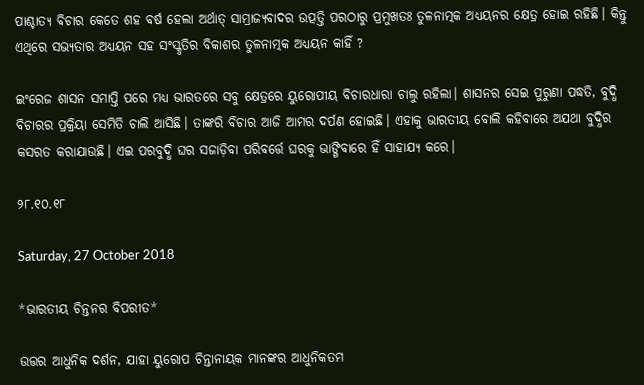ପାଶ୍ଚାତ୍ୟ ବିଚାର କେତେ ଶହ ବର୍ଷ ହେଲା ଅର୍ଥାତ୍ ସାମ୍ରାଜ୍ୟବାଦର ଉତ୍ପତ୍ତି ପରଠାରୁ ପ୍ରମୁଖତଃ ତୁଳନାତ୍ମକ ଅଧ୍ୟୟନର କ୍ଷେତ୍ର ହୋଇ ରହିଛି। କିନ୍ତୁ ଏଥିରେ ସଭ୍ୟତାର ଅଧ୍ୟୟନ ସହ ସଂସ୍କୃତିର ବିକାଶର ତୁଳନାତ୍ମକ ଅଧ୍ୟୟନ କାହିଁ ?

ଇଂରେଜ ଶାସନ ସମାପ୍ତି ପରେ ମଧ୍ୟ ଭାରତରେ ସବୁ କ୍ଷେତ୍ରରେ ୟୁରୋପୀୟ ବିଚାରଧାରା ଚାଲୁ ରହିଲା। ଶାସନର ସେଇ ପୁରୁଣା ପଦ୍ଧତି, ବୁଦ୍ଧି ବିଚାରର ପ୍ରକ୍ରିୟା ସେମିତି ଚାଲି ଆସିଛି। ତାଙ୍କରି ବିଚାର ଆଜି ଆମର ଦର୍ପଣ ହୋଇଛି। ଏହାକୁ ଭାରତୀୟ ବୋଲି କହିବାରେ ଅଯଥା ବୁଦ୍ଧିର କସରତ କରାଯାଉଛି। ଏଇ ପରବୁଦ୍ଧି ଘର ସଜାଡ଼ିବା ପରିବର୍ତ୍ତେ ଘରକୁ ଭାଙ୍ଗିବାରେ ହିଁ ସାହାଯ୍ୟ କରେ।

୨୮.୧୦.୧୮

Saturday, 27 October 2018

*ଭାରତୀୟ ଚିନ୍ତନର ବିପରୀତ*

ଉତ୍ତର ଆଧୁନିକ ଦର୍ଶନ, ଯାହା ୟୁରୋପ ଚିନ୍ତାନାୟକ ମାନଙ୍କର ଆଧୁନିକତମ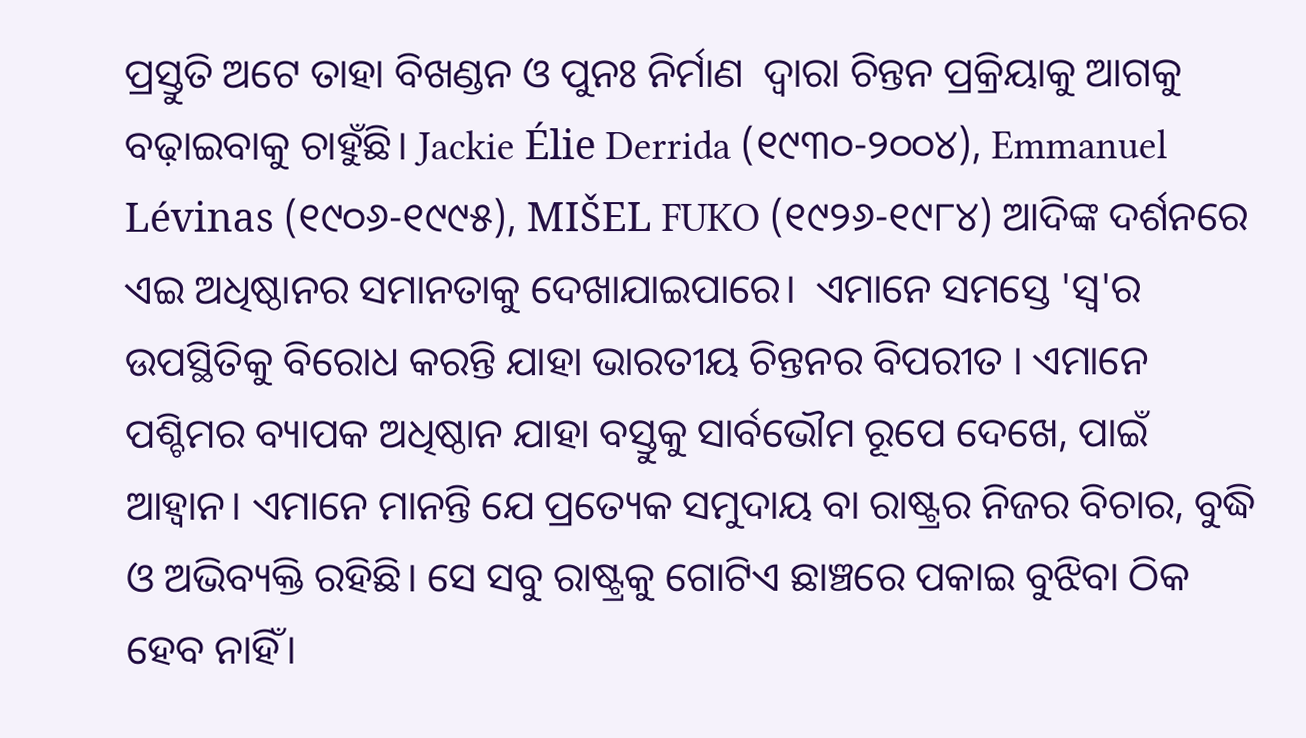ପ୍ରସ୍ତୁତି ଅଟେ ତାହା ବିଖଣ୍ଡନ ଓ ପୁନଃ ନିର୍ମାଣ  ଦ୍ୱାରା ଚିନ୍ତନ ପ୍ରକ୍ରିୟାକୁ ଆଗକୁ ବଢ଼ାଇବାକୁ ଚାହୁଁଛି। Jackie Élie Derrida (୧୯୩୦-୨୦୦୪), Emmanuel Lévinas (୧୯୦୬-୧୯୯୫), MIŠEL FUKO (୧୯୨୬-୧୯୮୪) ଆଦିଙ୍କ ଦର୍ଶନରେ ଏଇ ଅଧିଷ୍ଠାନର ସମାନତାକୁ ଦେଖାଯାଇପାରେ।  ଏମାନେ ସମସ୍ତେ 'ସ୍ୱ'ର ଉପସ୍ଥିତିକୁ ବିରୋଧ କରନ୍ତି ଯାହା ଭାରତୀୟ ଚିନ୍ତନର ବିପରୀତ । ଏମାନେ ପଶ୍ଚିମର ବ୍ୟାପକ ଅଧିଷ୍ଠାନ ଯାହା ବସ୍ତୁକୁ ସାର୍ବଭୌମ ରୂପେ ଦେଖେ, ପାଇଁ ଆହ୍ୱାନ। ଏମାନେ ମାନନ୍ତି ଯେ ପ୍ରତ୍ୟେକ ସମୁଦାୟ ବା ରାଷ୍ଟ୍ରର ନିଜର ବିଚାର, ବୁଦ୍ଧି ଓ ଅଭିବ୍ୟକ୍ତି ରହିଛି। ସେ ସବୁ ରାଷ୍ଟ୍ରକୁ ଗୋଟିଏ ଛାଞ୍ଚରେ ପକାଇ ବୁଝିବା ଠିକ ହେବ ନାହିଁ।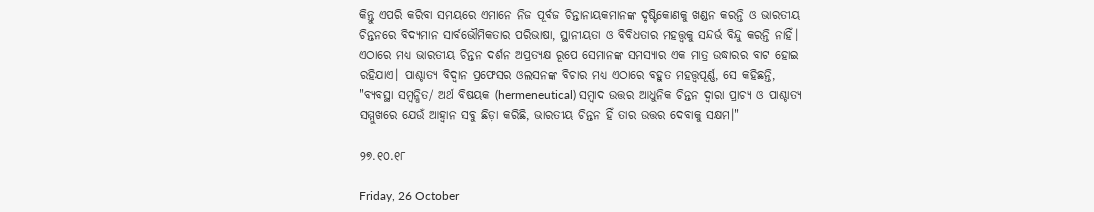କିନ୍ତୁ ଏପରି କରିବା ସମୟରେ ଏମାନେ ନିଜ ପୂର୍ବଜ ଚିନ୍ତାନାୟକମାନଙ୍କ ଦୃଷ୍ଟିକୋଣକୁ ଖଣ୍ଡନ କରନ୍ତି ଓ ଭାରତୀୟ ଚିନ୍ତନରେ ବିଦ୍ୟମାନ ସାର୍ବଭୌମିକତାର ପରିଭାଷା, ସ୍ଥାନୀୟତା ଓ ବିବିଧତାର ମହତ୍ତ୍ୱକୁ ସନ୍ଦର୍ଭ ବିନ୍ଦୁ କରନ୍ତି ନାହିଁ। ଏଠାରେ ମଧ୍ୟ ଭାରତୀୟ ଚିନ୍ତନ ଦର୍ଶନ ଅପ୍ରତ୍ୟକ୍ଷ ରୂପେ ସେମାନଙ୍କ ସମସ୍ୟାର ଏକ ମାତ୍ର ଉଦ୍ଧାରର ବାଟ ହୋଇ ରହିଯାଏ। ପାଶ୍ଚାତ୍ୟ ବିଦ୍ୱାନ ପ୍ରଫେସର ଓଲସନଙ୍କ ବିଚାର ମଧ୍ୟ ଏଠାରେ ବହୁତ ମହତ୍ତ୍ୱପୂର୍ଣ୍ଣ, ସେ କହିଛନ୍ତି, "ବ୍ୟବସ୍ଥା ସମ୍ବନ୍ଧିତ/ ଅର୍ଥ ବିଷୟକ (hermeneutical) ସମ୍ବାଦ ଉତ୍ତର ଆଧୁନିକ ଚିନ୍ତନ ଦ୍ୱାରା ପ୍ରାଚ୍ୟ ଓ ପାଶ୍ଚାତ୍ୟ ସମ୍ମୁଖରେ ଯେଉଁ ଆହ୍ୱାନ ସବୁ ଛିଡ଼ା କରିଛି, ଭାରତୀୟ ଚିନ୍ତନ ହିଁ ତାର ଉତ୍ତର ଦେବାକୁ ସକ୍ଷମ।"

୨୭.୧୦.୧୮

Friday, 26 October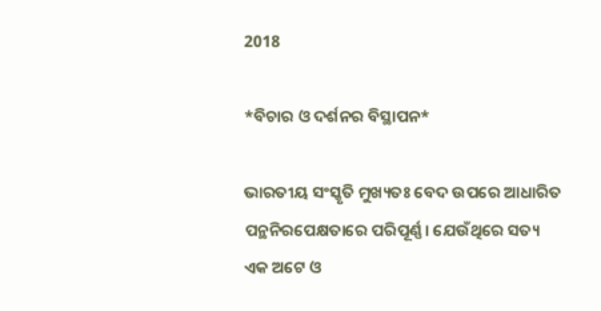2018

*ବିଚାର ଓ ଦର୍ଶନର ବିସ୍ଥାପନ*

ଭାରତୀୟ ସଂସ୍କୃତି ମୁଖ୍ୟତଃ ବେଦ ଉପରେ ଆଧାରିତ ପନ୍ଥନିରପେକ୍ଷତାରେ ପରିପୂର୍ଣ୍ଣ। ଯେଉଁଥିରେ ସତ୍ୟ ଏକ ଅଟେ ଓ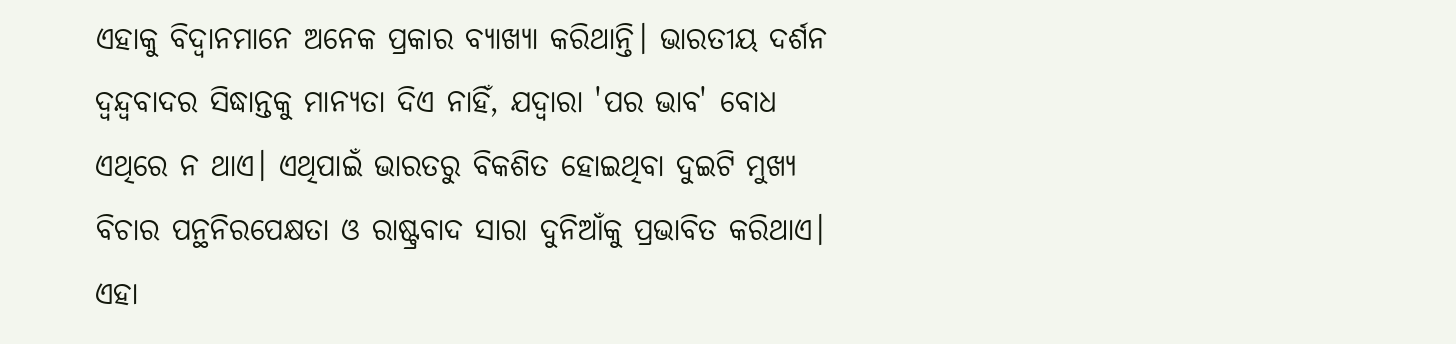ଏହାକୁ ବିଦ୍ୱାନମାନେ ଅନେକ ପ୍ରକାର ବ୍ୟାଖ୍ୟା କରିଥାନ୍ତି। ଭାରତୀୟ ଦର୍ଶନ ଦ୍ୱନ୍ଦ୍ୱବାଦର ସିଦ୍ଧାନ୍ତକୁ ମାନ୍ୟତା ଦିଏ ନାହିଁ, ଯଦ୍ୱାରା 'ପର ଭାବ' ବୋଧ ଏଥିରେ ନ ଥାଏ। ଏଥିପାଇଁ ଭାରତରୁ ବିକଶିତ ହୋଇଥିବା ଦୁଇଟି ମୁଖ୍ୟ ବିଚାର ପନ୍ଥନିରପେକ୍ଷତା ଓ ରାଷ୍ଟ୍ରବାଦ ସାରା ଦୁନିଆଁକୁ ପ୍ରଭାବିତ କରିଥାଏ। ଏହା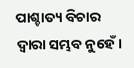ପାଶ୍ଚାତ୍ୟ ବିଚାର ଦ୍ୱାରା ସମ୍ଭବ ନୁହେଁ।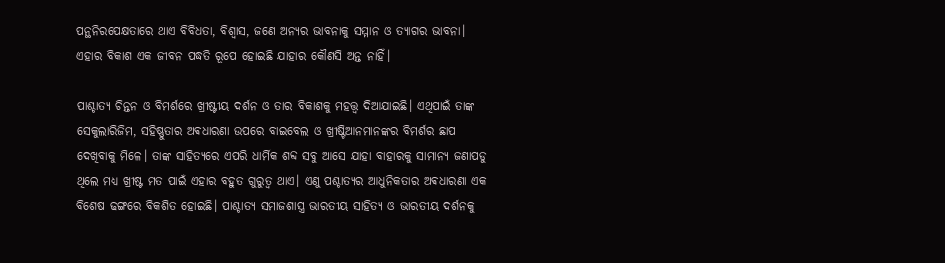ପନ୍ଥନିରପେକ୍ଷତାରେ ଥାଏ ବିବିଧତା, ବିଶ୍ୱାସ, ଜଣେ ଅନ୍ୟର ଭାବନାକୁ ସମ୍ମାନ ଓ ତ୍ୟାଗର ଭାବନା। ଏହାର ବିକାଶ ଏକ ଜୀବନ ପଦ୍ଧତି ରୂପେ ହୋଇଛି ଯାହାର କୌଣସି ଅନ୍ତ ନାହିଁ।

ପାଶ୍ଚାତ୍ୟ ଚିନ୍ତନ ଓ ବିମର୍ଶରେ ଖ୍ରୀଷ୍ଟୀୟ ଦର୍ଶନ ଓ ତାର ବିକାଶକୁ ମହତ୍ତ୍ୱ ଦିଆଯାଇଛି। ଏଥିପାଇଁ ତାଙ୍କ ସେକୁଲାରିଜିମ, ସହିଷ୍ଣୁତାର ଅଵଧାରଣା ଉପରେ ବାଇବେଲ ଓ ଖ୍ରୀଷ୍ଟିଆନମାନଙ୍କର ବିମର୍ଶର ଛାପ ଦେଖିବାକୁ ମିଳେ। ତାଙ୍କ ସାହିତ୍ୟରେ ଏପରି ଧାର୍ମିକ ଶବ୍ଦ ସବୁ ଆସେ ଯାହା ବାହାରକୁ ସାମାନ୍ୟ ଜଣାପଡୁ ଥିଲେ ମଧ୍ୟ ଖ୍ରୀଷ୍ଟ ମତ ପାଇଁ ଏହାର ବହୁତ ଗୁରୁତ୍ୱ ଥାଏ। ଏଣୁ ପଶ୍ଚାତ୍ୟର ଆଧୁନିକତାର ଅଵଧାରଣା ଏକ ବିଶେଷ ଢଙ୍ଗରେ ବିକଶିତ ହୋଇଛି। ପାଶ୍ଚାତ୍ୟ ସମାଜଶାସ୍ତ୍ର ଭାରତୀୟ ସାହିତ୍ୟ ଓ ଭାରତୀୟ ଦର୍ଶନକୁ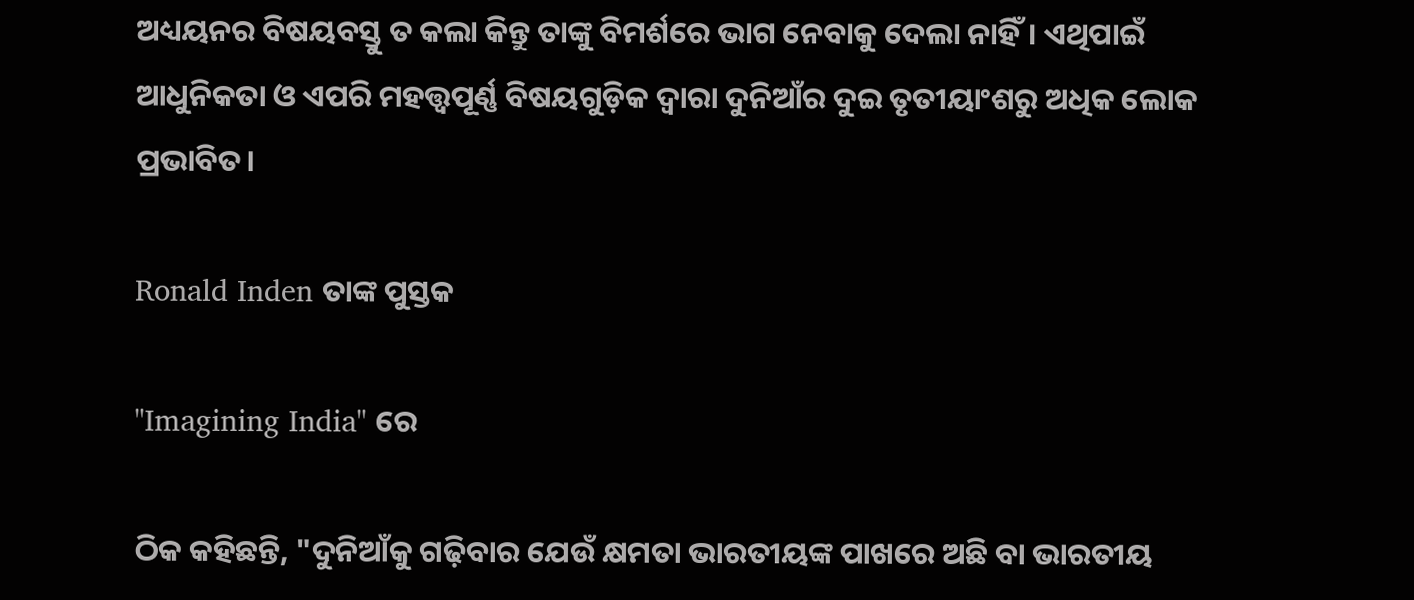ଅଧ୍ୟୟନର ବିଷୟବସ୍ତୁ ତ କଲା କିନ୍ତୁ ତାଙ୍କୁ ବିମର୍ଶରେ ଭାଗ ନେବାକୁ ଦେଲା ନାହିଁ। ଏଥିପାଇଁ ଆଧୁନିକତା ଓ ଏପରି ମହତ୍ତ୍ୱପୂର୍ଣ୍ଣ ବିଷୟଗୁଡ଼ିକ ଦ୍ୱାରା ଦୁନିଆଁର ଦୁଇ ତୃତୀୟାଂଶରୁ ଅଧିକ ଲୋକ ପ୍ରଭାବିତ।

Ronald Inden ତାଙ୍କ ପୁସ୍ତକ

"Imagining India" ରେ

ଠିକ କହିଛନ୍ତି, "ଦୁନିଆଁକୁ ଗଢ଼ିବାର ଯେଉଁ କ୍ଷମତା ଭାରତୀୟଙ୍କ ପାଖରେ ଅଛି ବା ଭାରତୀୟ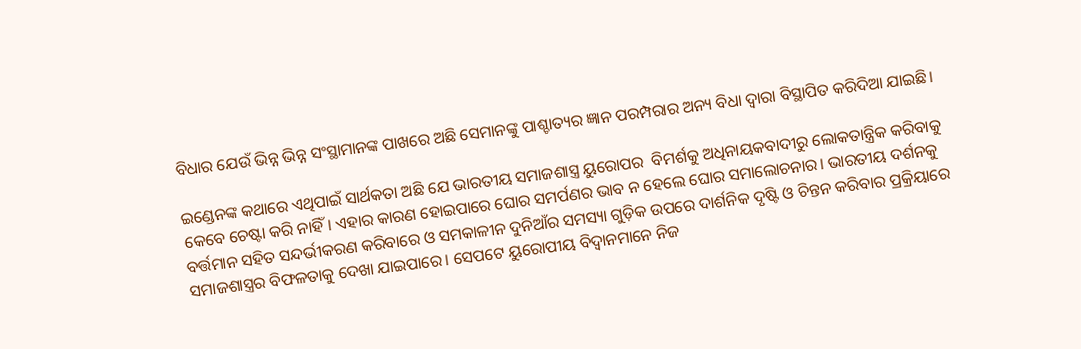ବିଧାର ଯେଉଁ ଭିନ୍ନ ଭିନ୍ନ ସଂସ୍ଥାମାନଙ୍କ ପାଖରେ ଅଛି ସେମାନଙ୍କୁ ପାଶ୍ଚାତ୍ୟର ଜ୍ଞାନ ପରମ୍ପରାର ଅନ୍ୟ ବିଧା ଦ୍ୱାରା ବିସ୍ଥାପିତ କରିଦିଆ ଯାଇଛି।

ଇଣ୍ଡେନଙ୍କ କଥାରେ ଏଥିପାଇଁ ସାର୍ଥକତା ଅଛି ଯେ ଭାରତୀୟ ସମାଜଶାସ୍ତ୍ର ୟୁରୋପର  ବିମର୍ଶକୁ ଅଧିନାୟକବାଦୀରୁ ଲୋକତାନ୍ତ୍ରିକ କରିବାକୁ କେବେ ଚେଷ୍ଟା କରି ନାହିଁ। ଏହାର କାରଣ ହୋଇପାରେ ଘୋର ସମର୍ପଣର ଭାବ ନ ହେଲେ ଘୋର ସମାଲୋଚନାର। ଭାରତୀୟ ଦର୍ଶନକୁ ବର୍ତ୍ତମାନ ସହିତ ସନ୍ଦର୍ଭୀକରଣ କରିବାରେ ଓ ସମକାଳୀନ ଦୁନିଆଁର ସମସ୍ୟା ଗୁଡ଼ିକ ଉପରେ ଦାର୍ଶନିକ ଦୃଷ୍ଟି ଓ ଚିନ୍ତନ କରିବାର ପ୍ରକ୍ରିୟାରେ ସମାଜଶାସ୍ତ୍ରର ବିଫଳତାକୁ ଦେଖା ଯାଇପାରେ। ସେପଟେ ୟୁରୋପୀୟ ବିଦ୍ୱାନମାନେ ନିଜ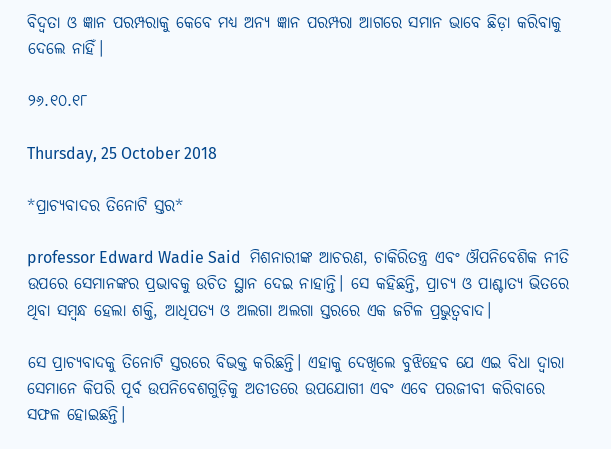ବିଦ୍ୱତା ଓ ଜ୍ଞାନ ପରମ୍ପରାକୁ କେବେ ମଧ୍ୟ ଅନ୍ୟ ଜ୍ଞାନ ପରମ୍ପରା ଆଗରେ ସମାନ ଭାବେ ଛିଡ଼ା କରିବାକୁ ଦେଲେ ନାହିଁ।

୨୬.୧୦.୧୮

Thursday, 25 October 2018

*ପ୍ରାଚ୍ୟବାଦର ତିନୋଟି ସ୍ତର*

professor Edward Wadie Said  ମିଶନାରୀଙ୍କ ଆଚରଣ, ଚାକିରିତନ୍ତ୍ର ଏବଂ ଔପନିବେଶିକ ନୀତି ଉପରେ ସେମାନଙ୍କର ପ୍ରଭାବକୁ ଉଚିତ ସ୍ଥାନ ଦେଇ ନାହାନ୍ତି। ସେ କହିଛନ୍ତି, ପ୍ରାଚ୍ୟ ଓ ପାଶ୍ଚାତ୍ୟ ଭିତରେ ଥିବା ସମ୍ବନ୍ଧ ହେଲା ଶକ୍ତି, ଆଧିପତ୍ୟ ଓ ଅଲଗା ଅଲଗା ସ୍ତରରେ ଏକ ଜଟିଳ ପ୍ରଭୁତ୍ୱବାଦ।

ସେ ପ୍ରାଚ୍ୟବାଦକୁ ତିନୋଟି ସ୍ତରରେ ବିଭକ୍ତ କରିଛନ୍ତି। ଏହାକୁ ଦେଖିଲେ ବୁଝିହେବ ଯେ ଏଇ ବିଧା ଦ୍ୱାରା ସେମାନେ କିପରି ପୂର୍ବ ଉପନିବେଶଗୁଡ଼ିକୁ ଅତୀତରେ ଉପଯୋଗୀ ଏବଂ ଏବେ ପରଜୀବୀ କରିବାରେ ସଫଳ ହୋଇଛନ୍ତି।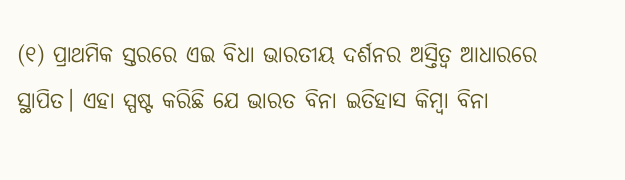(୧) ପ୍ରାଥମିକ ସ୍ତରରେ ଏଇ ବିଧା ଭାରତୀୟ ଦର୍ଶନର ଅସ୍ତିତ୍ୱ ଆଧାରରେ ସ୍ଥାପିତ। ଏହା ସ୍ପଷ୍ଟ କରିଛି ଯେ ଭାରତ ବିନା ଇତିହାସ କିମ୍ବା ବିନା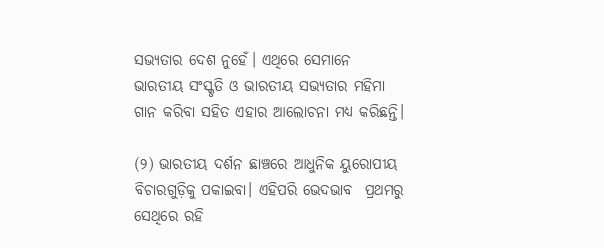ସଭ୍ୟତାର ଦେଶ ନୁହେଁ। ଏଥିରେ ସେମାନେ ଭାରତୀୟ ସଂସ୍କୃତି ଓ ଭାରତୀୟ ସଭ୍ୟତାର ମହିମା ଗାନ କରିବା ସହିତ ଏହାର ଆଲୋଚନା ମଧ୍ୟ କରିଛନ୍ତି।

(୨) ଭାରତୀୟ ଦର୍ଶନ ଛାଞ୍ଚରେ ଆଧୁନିକ ୟୁରୋପୀୟ ବିଚାରଗୁଡ଼ିକୁ ପକାଇବା। ଏହିପରି ଭେଦଭାବ  ପ୍ରଥମରୁ ସେଥିରେ ରହି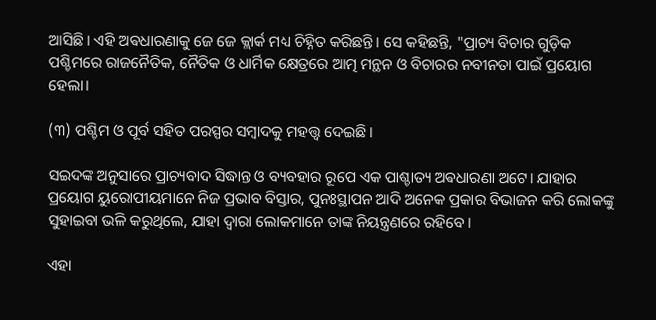ଆସିଛି। ଏହି ଅଵଧାରଣାକୁ ଜେ ଜେ କ୍ଲାର୍କ ମଧ୍ୟ ଚିହ୍ନିତ କରିଛନ୍ତି। ସେ କହିଛନ୍ତି, "ପ୍ରାଚ୍ୟ ବିଚାର ଗୁଡ଼ିକ ପଶ୍ଚିମରେ ରାଜନୈତିକ, ନୈତିକ ଓ ଧାର୍ମିକ କ୍ଷେତ୍ରରେ ଆତ୍ମ ମନ୍ଥନ ଓ ବିଚାରର ନବୀନତା ପାଇଁ ପ୍ରୟୋଗ ହେଲା।

(୩) ପଶ୍ଚିମ ଓ ପୂର୍ବ ସହିତ ପରସ୍ପର ସମ୍ବାଦକୁ ମହତ୍ତ୍ୱ ଦେଇଛି।

ସଇଦଙ୍କ ଅନୁସାରେ ପ୍ରାଚ୍ୟବାଦ ସିଦ୍ଧାନ୍ତ ଓ ବ୍ୟବହାର ରୂପେ ଏକ ପାଶ୍ଚାତ୍ୟ ଅଵଧାରଣା ଅଟେ। ଯାହାର ପ୍ରୟୋଗ ୟୁରୋପୀୟମାନେ ନିଜ ପ୍ରଭାବ ବିସ୍ତାର, ପୁନଃସ୍ଥାପନ ଆଦି ଅନେକ ପ୍ରକାର ବିଭାଜନ କରି ଲୋକଙ୍କୁ ସୁହାଇବା ଭଳି କରୁଥିଲେ, ଯାହା ଦ୍ୱାରା ଲୋକମାନେ ତାଙ୍କ ନିୟନ୍ତ୍ରଣରେ ରହିବେ।

ଏହା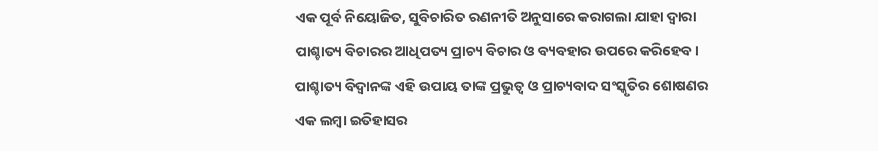ଏକ ପୂର୍ବ ନିୟୋଜିତ, ସୁବିଚାରିତ ରଣନୀତି ଅନୁସାରେ କରାଗଲା ଯାହା ଦ୍ୱାରା ପାଶ୍ଚାତ୍ୟ ବିଚାରର ଆଧିପତ୍ୟ ପ୍ରାଚ୍ୟ ବିଚାର ଓ ବ୍ୟବହାର ଉପରେ କରିହେବ।
ପାଶ୍ଚାତ୍ୟ ବିଦ୍ୱାନଙ୍କ ଏହି ଉପାୟ ତାଙ୍କ ପ୍ରଭୁତ୍ୱ ଓ ପ୍ରାଚ୍ୟବାଦ ସଂସ୍କୃତିର ଶୋଷଣର ଏକ ଲମ୍ବା ଇତିହାସର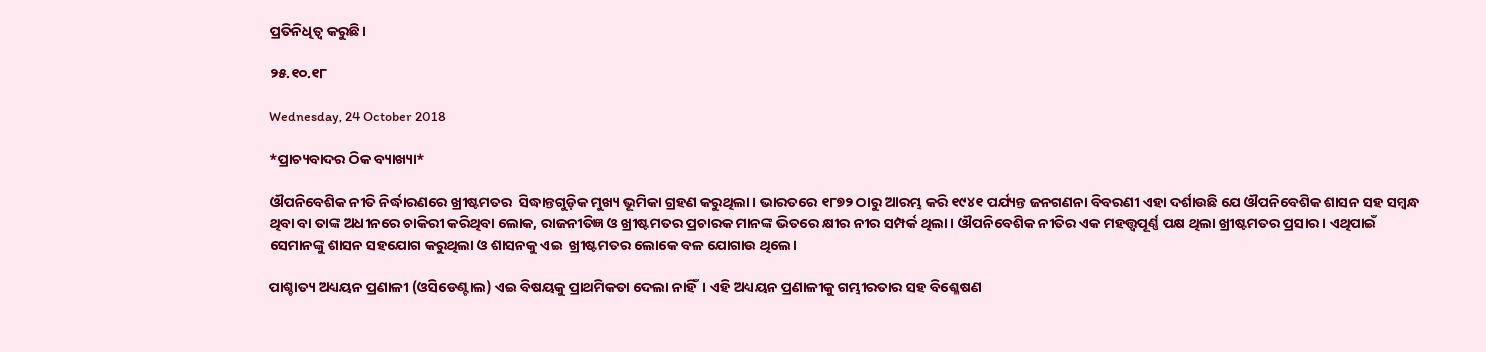ପ୍ରତିନିଧିତ୍ୱ କରୁଛି।

୨୫.୧୦.୧୮

Wednesday, 24 October 2018

*ପ୍ରାଚ୍ୟବାଦର ଠିକ ବ୍ୟାଖ୍ୟା*

ଔପନିବେଶିକ ନୀତି ନିର୍ଦ୍ଧାରଣରେ ଖ୍ରୀଷ୍ଟମତର  ସିଦ୍ଧାନ୍ତଗୁଡ଼ିକ ମୁଖ୍ୟ ଭୂମିକା ଗ୍ରହଣ କରୁଥିଲା। ଭାରତରେ ୧୮୭୨ ଠାରୁ ଆରମ୍ଭ କରି ୧୯୪୧ ପର୍ଯ୍ୟନ୍ତ ଜନଗଣନା ବିବରଣୀ ଏହା ଦର୍ଶାଉଛି ଯେ ଔପନିବେଶିକ ଶାସନ ସହ ସମ୍ବନ୍ଧ ଥିବା ବା ତାଙ୍କ ଅଧୀନରେ ଚାକିରୀ କରିଥିବା ଲୋକ, ରାଜନୀତିଜ୍ଞ ଓ ଖ୍ରୀଷ୍ଟମତର ପ୍ରଚାରକ ମାନଙ୍କ ଭିତରେ କ୍ଷୀର ନୀର ସମ୍ପର୍କ ଥିଲା। ଔପନିବେଶିକ ନୀତିର ଏକ ମହତ୍ତ୍ୱପୂର୍ଣ୍ଣ ପକ୍ଷ ଥିଲା ଖ୍ରୀଷ୍ଟମତର ପ୍ରସାର। ଏଥିପାଇଁ ସେମାନଙ୍କୁ ଶାସନ ସହଯୋଗ କରୁଥିଲା ଓ ଶାସନକୁ ଏଇ  ଖ୍ରୀଷ୍ଟମତର ଲୋକେ ବଳ ଯୋଗାଉ ଥିଲେ।

ପାଶ୍ଚାତ୍ୟ ଅଧ୍ୟୟନ ପ୍ରଣାଳୀ (ଓସିଡେଣ୍ଟାଲ) ଏଇ ବିଷୟକୁ ପ୍ରାଥମିକତା ଦେଲା ନାହିଁ। ଏହି ଅଧ୍ୟୟନ ପ୍ରଣାଳୀକୁ ଗମ୍ଭୀରତାର ସହ ବିଶ୍ଳେଷଣ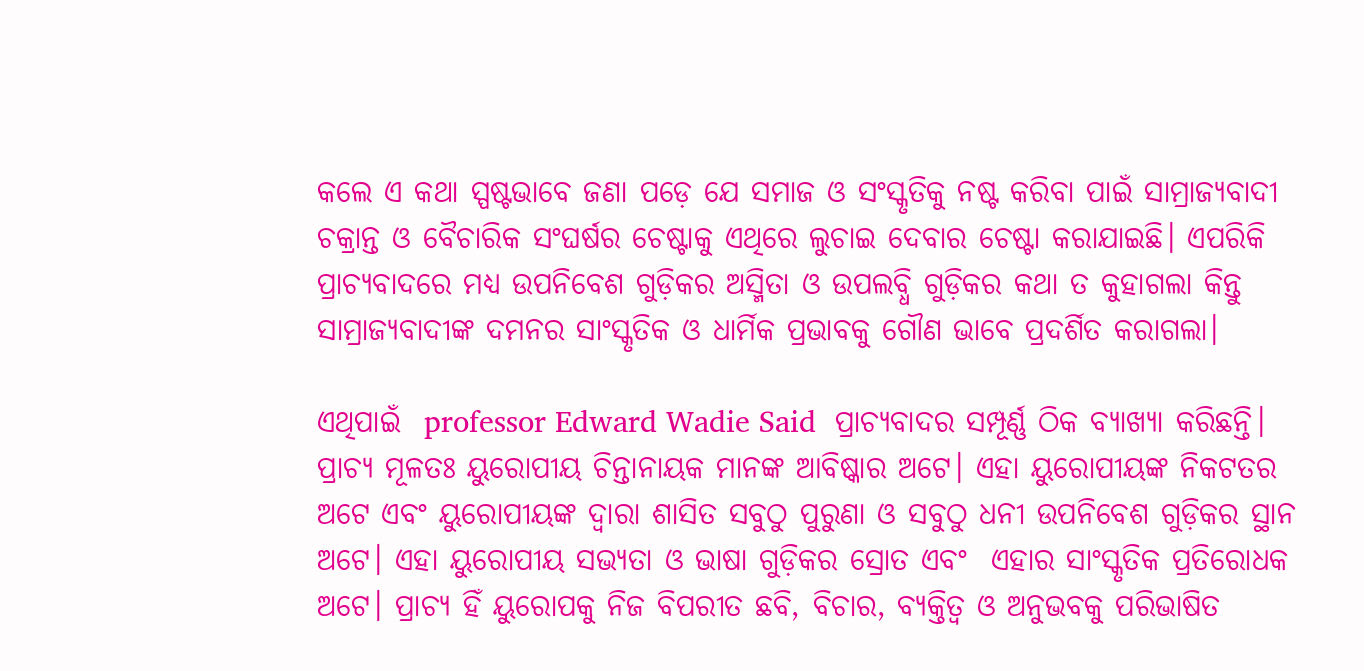କଲେ ଏ କଥା ସ୍ପଷ୍ଟଭାବେ ଜଣା ପଡ଼େ ଯେ ସମାଜ ଓ ସଂସ୍କୃତିକୁ ନଷ୍ଟ କରିବା ପାଇଁ ସାମ୍ରାଜ୍ୟବାଦୀ ଚକ୍ରାନ୍ତ ଓ ବୈଚାରିକ ସଂଘର୍ଷର ଚେଷ୍ଟାକୁ ଏଥିରେ ଲୁଚାଇ ଦେବାର ଚେଷ୍ଟା କରାଯାଇଛି। ଏପରିକି ପ୍ରାଚ୍ୟବାଦରେ ମଧ୍ୟ ଉପନିବେଶ ଗୁଡ଼ିକର ଅସ୍ମିତା ଓ ଉପଲବ୍ଧି ଗୁଡ଼ିକର କଥା ତ କୁହାଗଲା କିନ୍ତୁ ସାମ୍ରାଜ୍ୟବାଦୀଙ୍କ ଦମନର ସାଂସ୍କୃତିକ ଓ ଧାର୍ମିକ ପ୍ରଭାବକୁ ଗୌଣ ଭାବେ ପ୍ରଦର୍ଶିତ କରାଗଲା।

ଏଥିପାଇଁ  professor Edward Wadie Said  ପ୍ରାଚ୍ୟବାଦର ସମ୍ପୂର୍ଣ୍ଣ ଠିକ ବ୍ୟାଖ୍ୟା କରିଛନ୍ତି। ପ୍ରାଚ୍ୟ ମୂଳତଃ ୟୁରୋପୀୟ ଚିନ୍ତାନାୟକ ମାନଙ୍କ ଆବିଷ୍କାର ଅଟେ। ଏହା ୟୁରୋପୀୟଙ୍କ ନିକଟତର ଅଟେ ଏବଂ ୟୁରୋପୀୟଙ୍କ ଦ୍ୱାରା ଶାସିତ ସବୁଠୁ ପୁରୁଣା ଓ ସବୁଠୁ ଧନୀ ଉପନିବେଶ ଗୁଡ଼ିକର ସ୍ଥାନ ଅଟେ। ଏହା ୟୁରୋପୀୟ ସଭ୍ୟତା ଓ ଭାଷା ଗୁଡ଼ିକର ସ୍ରୋତ ଏବଂ  ଏହାର ସାଂସ୍କୃତିକ ପ୍ରତିରୋଧକ ଅଟେ। ପ୍ରାଚ୍ୟ ହିଁ ୟୁରୋପକୁ ନିଜ ବିପରୀତ ଛବି, ବିଚାର, ବ୍ୟକ୍ତିତ୍ୱ ଓ ଅନୁଭବକୁ ପରିଭାଷିତ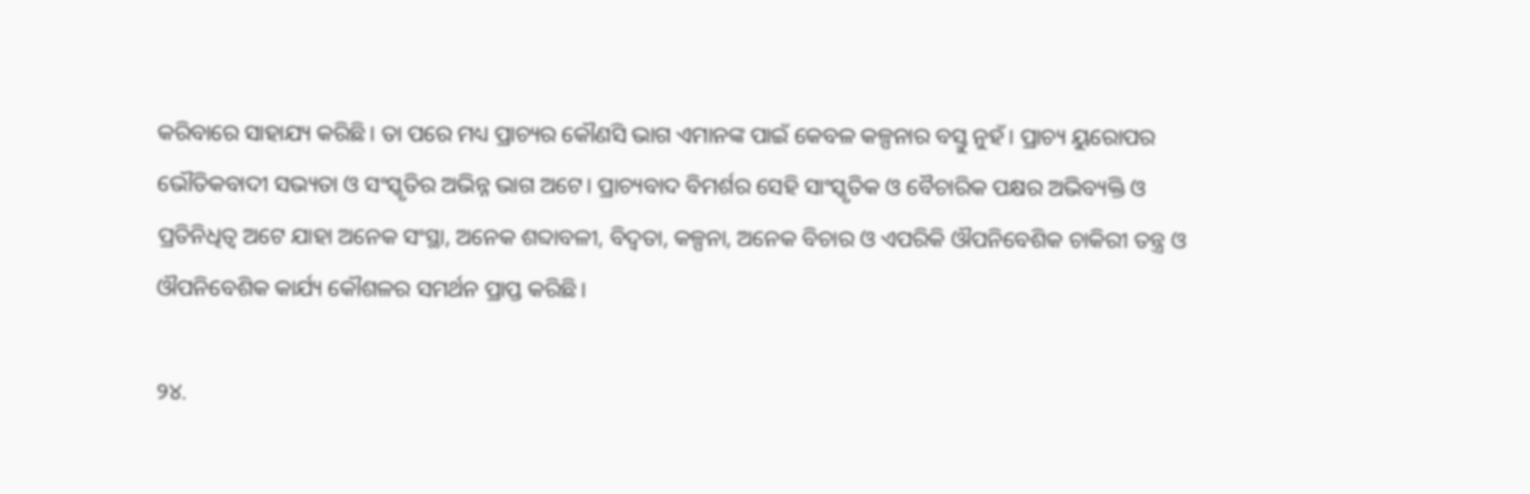କରିବାରେ ସାହାଯ୍ୟ କରିଛି। ତା ପରେ ମଧ୍ୟ ପ୍ରାଚ୍ୟର କୌଣସି ଭାଗ ଏମାନଙ୍କ ପାଇଁ କେବଳ କଳ୍ପନାର ବସ୍ତୁ ନୁହଁ। ପ୍ରାଚ୍ୟ ୟୁରୋପର ଭୌତିକବାଦୀ ସଭ୍ୟତା ଓ ସଂସ୍କୃତିର ଅଭିନ୍ନ ଭାଗ ଅଟେ। ପ୍ରାଚ୍ୟବାଦ ବିମର୍ଶର ସେହି ସାଂସ୍କୃତିକ ଓ ବୈଚାରିକ ପକ୍ଷର ଅଭିବ୍ୟକ୍ତି ଓ ପ୍ରତିନିଧିତ୍ୱ ଅଟେ ଯାହା ଅନେକ ସଂସ୍ଥା, ଅନେକ ଶବ୍ଦାବଳୀ, ବିଦ୍ୱତା, କଳ୍ପନା, ଅନେକ ବିଚାର ଓ ଏପରିକି ଔପନିବେଶିକ ଚାକିରୀ ତନ୍ତ୍ର ଓ ଔପନିବେଶିକ କାର୍ଯ୍ୟ କୌଶଳର ସମର୍ଥନ ପ୍ରାପ୍ତ କରିଛି।

୨୪.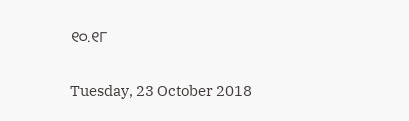୧୦.୧୮

Tuesday, 23 October 2018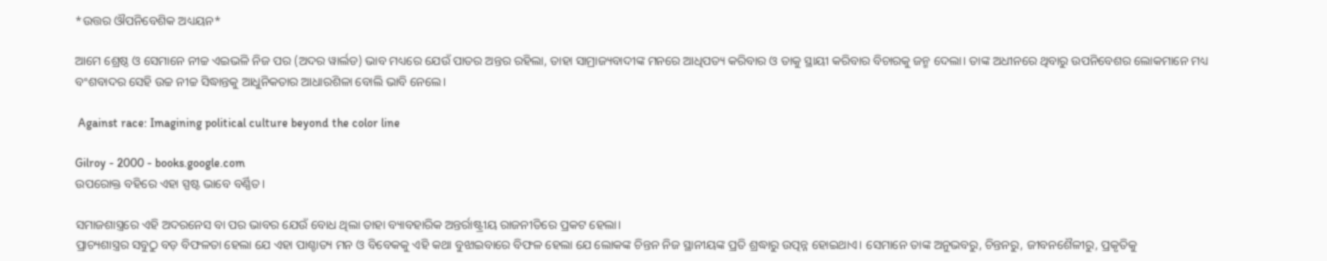*ଉତ୍ତର ଔପନିବେଶିକ ଅଧ୍ୟୟନ*

ଆମେ ଶ୍ରେଷ୍ଠ ଓ ସେମାନେ ନୀଚ୍ଚ ଏଇଭଳି ନିଜ ପର (ଅଦର ୱାର୍ଲଡ) ଭାବ ମଧ୍ୟରେ ଯେଉଁ ପାତର ଅନ୍ତର ରହିଲା, ତାହା ସାମ୍ରାଜ୍ୟବାଦୀଙ୍କ ମନରେ ଆଧିପତ୍ୟ କରିବାର ଓ ତାକୁ ସ୍ଥାୟୀ କରିବାର ବିଚାରକୁ ଜନ୍ମ ଦେଲା। ତାଙ୍କ ଅଧୀନରେ ଥିବାରୁ ଉପନିବେଶର ଲୋକମାନେ ମଧ୍ୟ ବଂଶବାଦର ସେହି ଉଚ୍ଚ ନୀଚ୍ଚ ସିଦ୍ଧାନ୍ତକୁ ଆଧୁନିକତାର ଆଧାରଶିଳା ବୋଲି ଭାବି ନେଲେ।

 Against race: Imagining political culture beyond the color line

Gilroy - 2000 - books.google.com
ଉପରୋକ୍ତ ବହିରେ ଏହା ସ୍ପଷ୍ଟ ଭାବେ ବର୍ଣ୍ଣିତ।

ସମାଜଶାସ୍ତ୍ରରେ ଏହି ଅଦରନେସ ବା ପର ଭାବର ଯେଉଁ ବୋଧ ଥିଲା ତାହା ବ୍ୟାବହାରିକ ଅନ୍ତର୍ରାଷ୍ଟ୍ରୀୟ ରାଜନୀତିରେ ପ୍ରକଟ ହେଲା।
ପ୍ରାଚ୍ୟଶାସ୍ତ୍ରର ସବୁଠୁ ବଡ଼ ବିଫଳତା ହେଲା ଯେ ଏହା ପାଶ୍ଚାତ୍ୟ ମନ ଓ ବିବେକକୁ ଏହି କଥା ବୁଝାଇବାରେ ବିଫଳ ହେଲା ଯେ ଲୋକଙ୍କ ଚିନ୍ତନ ନିଜ ସ୍ଥାନୀୟଙ୍କ ପ୍ରତି ଶ୍ରଦ୍ଧାରୁ ଉତ୍ପନ୍ନ ହୋଇଥାଏ। ସେମାନେ ତାଙ୍କ ଅନୁଭବରୁ, ଚିନ୍ତନରୁ, ଜୀବନଶୈଳୀରୁ, ପ୍ରକୃତିକୁ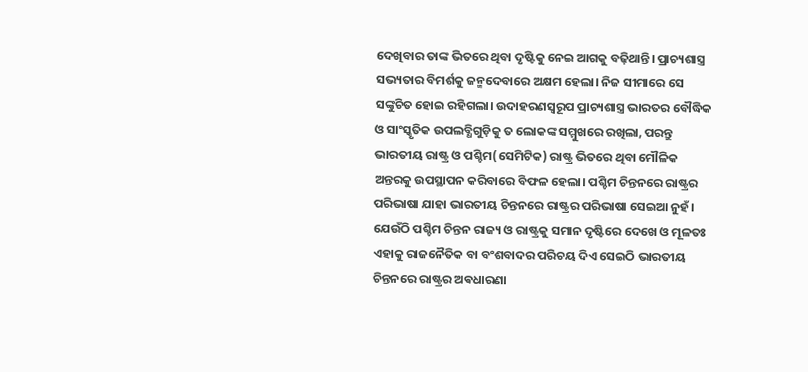ଦେଖିବାର ତାଙ୍କ ଭିତରେ ଥିବା ଦୃଷ୍ଟିକୁ ନେଇ ଆଗକୁ ବଢ଼ିଥାନ୍ତି। ପ୍ରାଚ୍ୟଶାସ୍ତ୍ର ସଭ୍ୟତାର ବିମର୍ଶକୁ ଜନ୍ମଦେବାରେ ଅକ୍ଷମ ହେଲା। ନିଜ ସୀମାରେ ସେ ସଙ୍କୁଚିତ ହୋଇ ରହିଗଲା। ଉଦାହରଣସ୍ବରୂପ ପ୍ରାଚ୍ୟଶାସ୍ତ୍ର ଭାରତର ବୌଦ୍ଧିକ ଓ ସାଂସ୍କୃତିକ ଉପଲବ୍ଧିଗୁଡ଼ିକୁ ତ ଲୋକଙ୍କ ସମ୍ମୁଖରେ ରଖିଲା, ପରନ୍ତୁ ଭାରତୀୟ ରାଷ୍ଟ୍ର ଓ ପଶ୍ଚିମ(ସେମିଟିକ) ରାଷ୍ଟ୍ର ଭିତରେ ଥିବା ମୌଳିକ ଅନ୍ତରକୁ ଉପସ୍ଥାପନ କରିବାରେ ବିଫଳ ହେଲା। ପଶ୍ଚିମ ଚିନ୍ତନରେ ରାଷ୍ଟ୍ରର ପରିଭାଷା ଯାହା ଭାରତୀୟ ଚିନ୍ତନରେ ରାଷ୍ଟ୍ରର ପରିଭାଷା ସେଇଆ ନୁହଁ। ଯେଉଁଠି ପଶ୍ଚିମ ଚିନ୍ତନ ରାଜ୍ୟ ଓ ରାଷ୍ଟ୍ରକୁ ସମାନ ଦୃଷ୍ଟିରେ ଦେଖେ ଓ ମୂଳତଃ ଏହାକୁ ରାଜନୈତିକ ବା ବଂଶବାଦର ପରିଚୟ ଦିଏ ସେଇଠି ଭାରତୀୟ ଚିନ୍ତନରେ ରାଷ୍ଟ୍ରର ଅଵଧାରଣା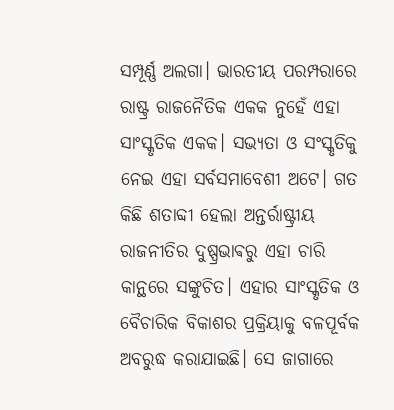ସମ୍ପୂର୍ଣ୍ଣ ଅଲଗା। ଭାରତୀୟ ପରମ୍ପରାରେ ରାଷ୍ଟ୍ର ରାଜନୈତିକ ଏକକ ନୁହେଁ ଏହା ସାଂସ୍କୃତିକ ଏକକ। ସଭ୍ୟତା ଓ ସଂସ୍କୃତିକୁ ନେଇ ଏହା ସର୍ବସମାବେଶୀ ଅଟେ। ଗତ କିଛି ଶତାବ୍ଦୀ ହେଲା ଅନ୍ତର୍ରାଷ୍ଟ୍ରୀୟ ରାଜନୀତିର ଦୁଷ୍ପ୍ରଭାଵରୁ ଏହା ଚାରି କାନ୍ଥରେ ସଙ୍କୁଚିତ। ଏହାର ସାଂସ୍କୃତିକ ଓ ବୈଚାରିକ ବିକାଶର ପ୍ରକ୍ରିୟାକୁ ବଳପୂର୍ବକ ଅବରୁଦ୍ଧ କରାଯାଇଛି। ସେ ଜାଗାରେ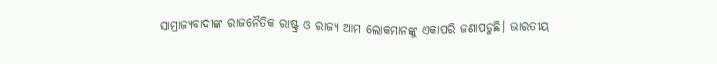ସାମ୍ରାଜ୍ୟବାଦୀଙ୍କ ରାଜନୈତିକ ରାଷ୍ଟ୍ର ଓ ରାଜ୍ୟ ଆମ ଲୋକମାନଙ୍କୁ ଏକାପରି ଜଣାପଡୁଛି। ଭାରତୀୟ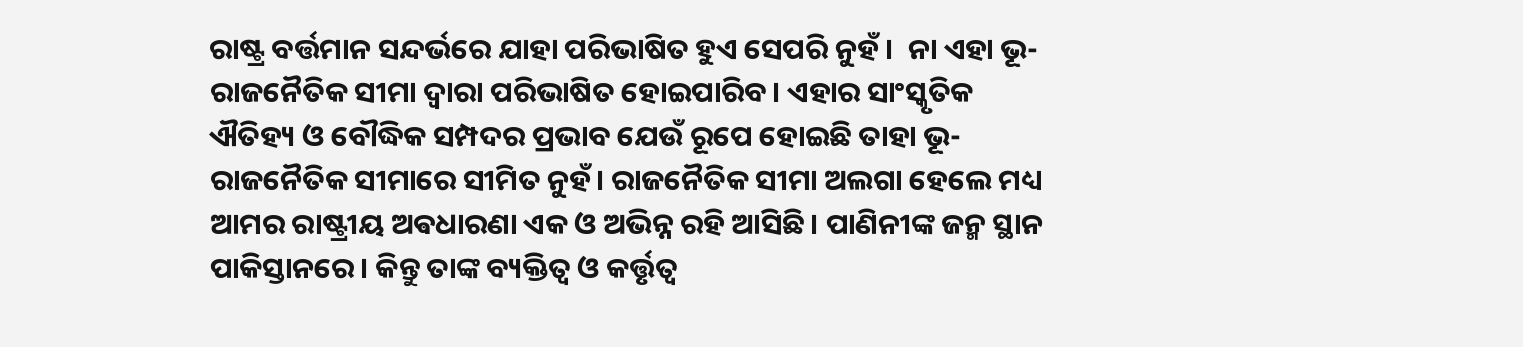ରାଷ୍ଟ୍ର ବର୍ତ୍ତମାନ ସନ୍ଦର୍ଭରେ ଯାହା ପରିଭାଷିତ ହୁଏ ସେପରି ନୁହଁ ।  ନା ଏହା ଭୂ-ରାଜନୈତିକ ସୀମା ଦ୍ୱାରା ପରିଭାଷିତ ହୋଇପାରିବ। ଏହାର ସାଂସ୍କୃତିକ ଐତିହ୍ୟ ଓ ବୌଦ୍ଧିକ ସମ୍ପଦର ପ୍ରଭାବ ଯେଉଁ ରୂପେ ହୋଇଛି ତାହା ଭୂ-ରାଜନୈତିକ ସୀମାରେ ସୀମିତ ନୁହଁ। ରାଜନୈତିକ ସୀମା ଅଲଗା ହେଲେ ମଧ୍ୟ ଆମର ରାଷ୍ଟ୍ରୀୟ ଅଵଧାରଣା ଏକ ଓ ଅଭିନ୍ନ ରହି ଆସିଛି। ପାଣିନୀଙ୍କ ଜନ୍ମ ସ୍ଥାନ ପାକିସ୍ତାନରେ। କିନ୍ତୁ ତାଙ୍କ ବ୍ୟକ୍ତିତ୍ୱ ଓ କର୍ତ୍ତୃତ୍ୱ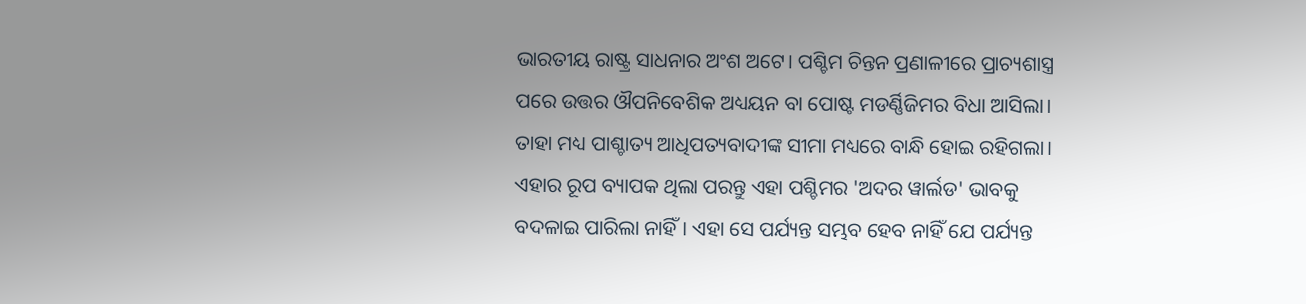ଭାରତୀୟ ରାଷ୍ଟ୍ର ସାଧନାର ଅଂଶ ଅଟେ। ପଶ୍ଚିମ ଚିନ୍ତନ ପ୍ରଣାଳୀରେ ପ୍ରାଚ୍ୟଶାସ୍ତ୍ର ପରେ ଉତ୍ତର ଔପନିବେଶିକ ଅଧ୍ୟୟନ ବା ପୋଷ୍ଟ ମଡର୍ଣ୍ଣିଜିମର ବିଧା ଆସିଲା। ତାହା ମଧ୍ୟ ପାଶ୍ଚାତ୍ୟ ଆଧିପତ୍ୟବାଦୀଙ୍କ ସୀମା ମଧ୍ୟରେ ବାନ୍ଧି ହୋଇ ରହିଗଲା। ଏହାର ରୂପ ବ୍ୟାପକ ଥିଲା ପରନ୍ତୁ ଏହା ପଶ୍ଚିମର 'ଅଦର ୱାର୍ଲଡ' ଭାବକୁ ବଦଳାଇ ପାରିଲା ନାହିଁ। ଏହା ସେ ପର୍ଯ୍ୟନ୍ତ ସମ୍ଭବ ହେବ ନାହିଁ ଯେ ପର୍ଯ୍ୟନ୍ତ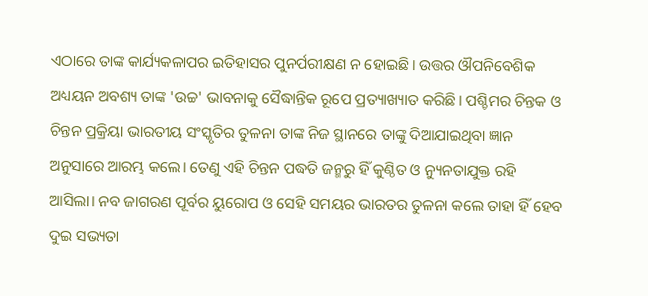ଏଠାରେ ତାଙ୍କ କାର୍ଯ୍ୟକଳାପର ଇତିହାସର ପୁନର୍ପରୀକ୍ଷଣ ନ ହୋଇଛି। ଉତ୍ତର ଔପନିବେଶିକ ଅଧ୍ୟୟନ ଅବଶ୍ୟ ତାଙ୍କ 'ଉଚ୍ଚ' ଭାବନାକୁ ସୈଦ୍ଧାନ୍ତିକ ରୂପେ ପ୍ରତ୍ୟାଖ୍ୟାତ କରିଛି। ପଶ୍ଚିମର ଚିନ୍ତକ ଓ ଚିନ୍ତନ ପ୍ରକ୍ରିୟା ଭାରତୀୟ ସଂସ୍କୃତିର ତୁଳନା ତାଙ୍କ ନିଜ ସ୍ଥାନରେ ତାଙ୍କୁ ଦିଆଯାଇଥିବା ଜ୍ଞାନ ଅନୁସାରେ ଆରମ୍ଭ କଲେ। ତେଣୁ ଏହି ଚିନ୍ତନ ପଦ୍ଧତି ଜନ୍ମରୁ ହିଁ କୁଣ୍ଠିତ ଓ ନ୍ୟୁନତାଯୁକ୍ତ ରହି ଆସିଲା। ନବ ଜାଗରଣ ପୂର୍ବର ୟୁରୋପ ଓ ସେହି ସମୟର ଭାରତର ତୁଳନା କଲେ ତାହା ହିଁ ହେବ ଦୁଇ ସଭ୍ୟତା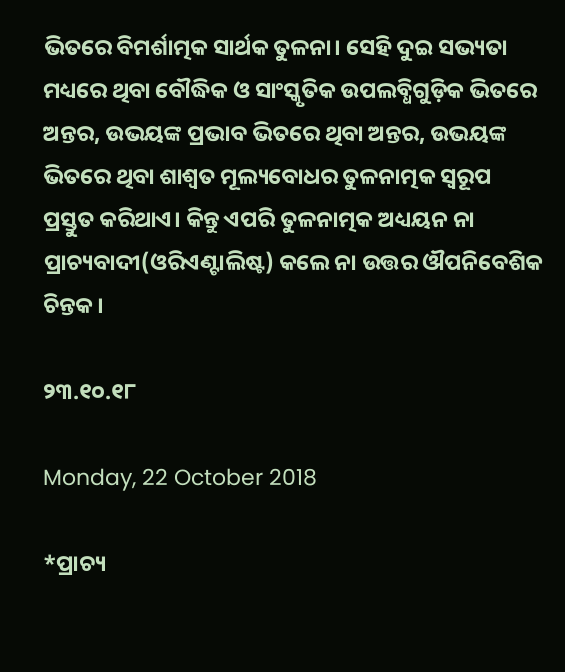ଭିତରେ ବିମର୍ଶାତ୍ମକ ସାର୍ଥକ ତୁଳନା। ସେହି ଦୁଇ ସଭ୍ୟତା ମଧ୍ୟରେ ଥିବା ବୌଦ୍ଧିକ ଓ ସାଂସ୍କୃତିକ ଉପଲବ୍ଧିଗୁଡ଼ିକ ଭିତରେ ଅନ୍ତର, ଉଭୟଙ୍କ ପ୍ରଭାବ ଭିତରେ ଥିବା ଅନ୍ତର, ଉଭୟଙ୍କ ଭିତରେ ଥିବା ଶାଶ୍ୱତ ମୂଲ୍ୟବୋଧର ତୁଳନାତ୍ମକ ସ୍ୱରୂପ ପ୍ରସ୍ତୁତ କରିଥାଏ। କିନ୍ତୁ ଏପରି ତୁଳନାତ୍ମକ ଅଧ୍ୟୟନ ନା ପ୍ରାଚ୍ୟବାଦୀ(ଓରିଏଣ୍ଟାଲିଷ୍ଟ) କଲେ ନା ଉତ୍ତର ଔପନିବେଶିକ ଚିନ୍ତକ।

୨୩.୧୦.୧୮

Monday, 22 October 2018

*ପ୍ରାଚ୍ୟ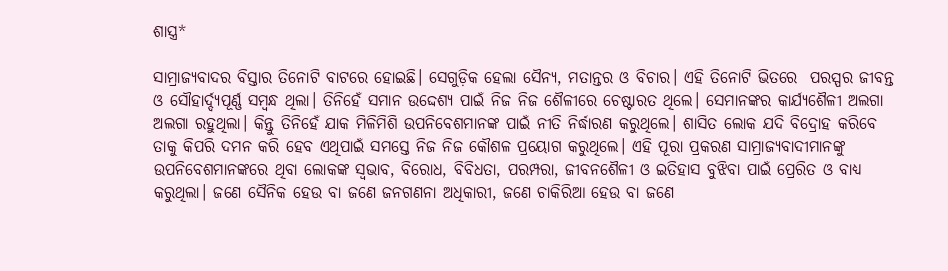ଶାସ୍ତ୍ର*

ସାମ୍ରାଜ୍ୟବାଦର ବିସ୍ତାର ତିନୋଟି ବାଟରେ ହୋଇଛି। ସେଗୁଡ଼ିକ ହେଲା ସୈନ୍ୟ, ମତାନ୍ତର ଓ ବିଚାର। ଏହି ତିନୋଟି ଭିତରେ  ପରସ୍ପର ଜୀବନ୍ତ ଓ ସୌହାର୍ଦ୍ଦ୍ୟପୂର୍ଣ୍ଣ ସମ୍ବନ୍ଧ ଥିଲା। ତିନିହେଁ ସମାନ ଉଦ୍ଦେଶ୍ୟ ପାଇଁ ନିଜ ନିଜ ଶୈଳୀରେ ଚେଷ୍ଟାରତ ଥିଲେ। ସେମାନଙ୍କର କାର୍ଯ୍ୟଶୈଳୀ ଅଲଗା ଅଲଗା ରହୁଥିଲା। କିନ୍ତୁ ତିନିହେଁ ଯାକ ମିଳିମିଶି ଉପନିବେଶମାନଙ୍କ ପାଇଁ ନୀତି ନିର୍ଦ୍ଧାରଣ କରୁଥିଲେ। ଶାସିତ ଲୋକ ଯଦି ବିଦ୍ରୋହ କରିବେ ତାକୁ କିପରି ଦମନ କରି ହେବ ଏଥିପାଇଁ ସମସ୍ତେ ନିଜ ନିଜ କୌଶଳ ପ୍ରୟୋଗ କରୁଥିଲେ। ଏହି ପୂରା ପ୍ରକରଣ ସାମ୍ରାଜ୍ୟବାଦୀମାନଙ୍କୁ ଉପନିବେଶମାନଙ୍କରେ ଥିବା ଲୋକଙ୍କ ସ୍ଵଭାବ, ବିରୋଧ, ବିବିଧତା, ପରମ୍ପରା, ଜୀବନଶୈଳୀ ଓ ଇତିହାସ ବୁଝିବା ପାଇଁ ପ୍ରେରିତ ଓ ବାଧ୍ୟ କରୁଥିଲା। ଜଣେ ସୈନିକ ହେଉ ବା ଜଣେ ଜନଗଣନା ଅଧିକାରୀ, ଜଣେ ଚାକିରିଆ ହେଉ ବା ଜଣେ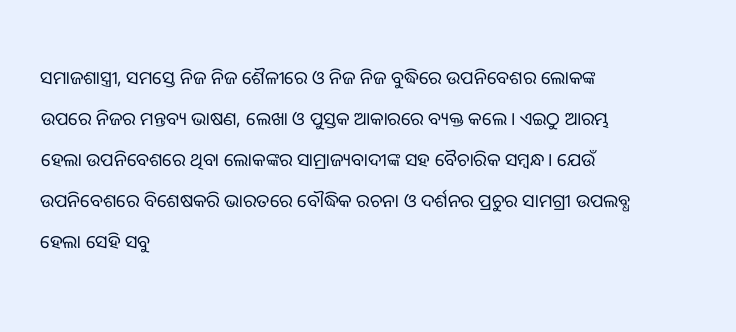ସମାଜଶାସ୍ତ୍ରୀ, ସମସ୍ତେ ନିଜ ନିଜ ଶୈଳୀରେ ଓ ନିଜ ନିଜ ବୁଦ୍ଧିରେ ଉପନିବେଶର ଲୋକଙ୍କ ଉପରେ ନିଜର ମନ୍ତବ୍ୟ ଭାଷଣ, ଲେଖା ଓ ପୁସ୍ତକ ଆକାରରେ ବ୍ୟକ୍ତ କଲେ। ଏଇଠୁ ଆରମ୍ଭ ହେଲା ଉପନିବେଶରେ ଥିବା ଲୋକଙ୍କର ସାମ୍ରାଜ୍ୟବାଦୀଙ୍କ ସହ ବୈଚାରିକ ସମ୍ବନ୍ଧ। ଯେଉଁ ଉପନିବେଶରେ ବିଶେଷକରି ଭାରତରେ ବୌଦ୍ଧିକ ରଚନା ଓ ଦର୍ଶନର ପ୍ରଚୁର ସାମଗ୍ରୀ ଉପଲବ୍ଧ ହେଲା ସେହି ସବୁ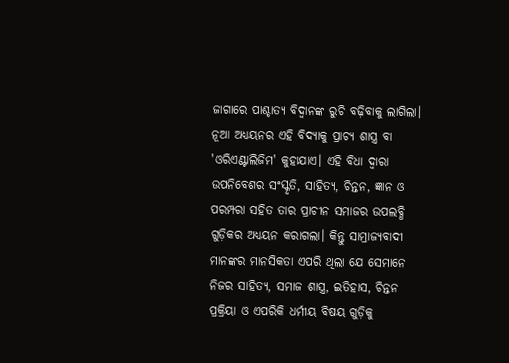ଜାଗାରେ ପାଶ୍ଚାତ୍ୟ ବିଦ୍ୱାନଙ୍କ ରୁଚି ବଢ଼ିବାକୁ ଲାଗିଲା। ନୂଆ ଅଧ୍ୟୟନର ଏହି ବିଦ୍ୟାକୁ ପ୍ରାଚ୍ୟ ଶାସ୍ତ୍ର ବା 'ଓରିଏଣ୍ଟାଲିଜିମ' କୁହାଯାଏ। ଏହି ବିଧା ଦ୍ୱାରା ଉପନିବେଶର ସଂସ୍କୃତି, ସାହିତ୍ୟ, ଚିନ୍ତନ, ଜ୍ଞାନ ଓ ପରମ୍ପରା ସହିତ ତାର ପ୍ରାଚୀନ ସମାଜର ଉପଲବ୍ଧି ଗୁଡ଼ିକର ଅଧ୍ୟୟନ କରାଗଲା। କିନ୍ତୁ ସାମ୍ରାଜ୍ୟବାଦୀ ମାନଙ୍କର ମାନସିକତା ଏପରି ଥିଲା ଯେ ସେମାନେ ନିଜର ସାହିତ୍ୟ, ସମାଜ ଶାସ୍ତ୍ର, ଇତିହାସ, ଚିନ୍ତନ ପ୍ରକ୍ରିୟା ଓ ଏପରିକି ଧର୍ମୀୟ ବିଷୟ ଗୁଡ଼ିକୁ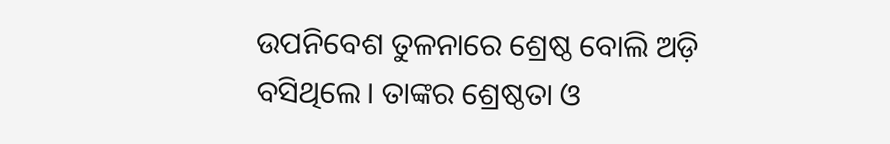ଉପନିବେଶ ତୁଳନାରେ ଶ୍ରେଷ୍ଠ ବୋଲି ଅଡ଼ି ବସିଥିଲେ। ତାଙ୍କର ଶ୍ରେଷ୍ଠତା ଓ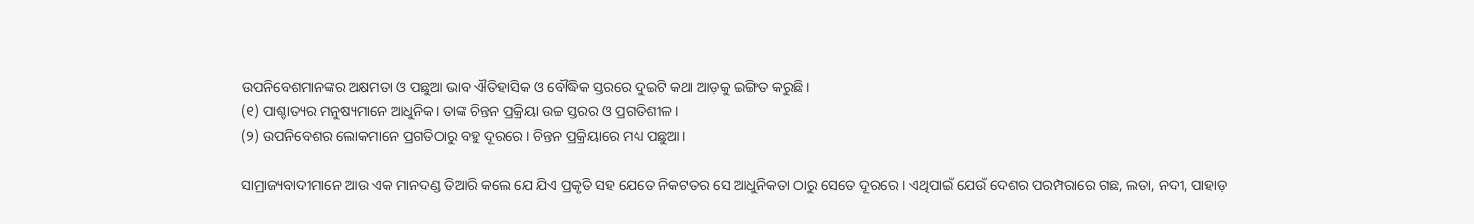ଉପନିବେଶମାନଙ୍କର ଅକ୍ଷମତା ଓ ପଛୁଆ ଭାବ ଐତିହାସିକ ଓ ବୌଦ୍ଧିକ ସ୍ତରରେ ଦୁଇଟି କଥା ଆଡ଼କୁ ଇଙ୍ଗିତ କରୁଛି।
(୧) ପାଶ୍ଚାତ୍ୟର ମନୁଷ୍ୟମାନେ ଆଧୁନିକ। ତାଙ୍କ ଚିନ୍ତନ ପ୍ରକ୍ରିୟା ଉଚ୍ଚ ସ୍ତରର ଓ ପ୍ରଗତିଶୀଳ।
(୨) ଉପନିବେଶର ଲୋକମାନେ ପ୍ରଗତିଠାରୁ ବହୁ ଦୂରରେ। ଚିନ୍ତନ ପ୍ରକ୍ରିୟାରେ ମଧ୍ୟ ପଛୁଆ।

ସାମ୍ରାଜ୍ୟବାଦୀମାନେ ଆଉ ଏକ ମାନଦଣ୍ଡ ତିଆରି କଲେ ଯେ ଯିଏ ପ୍ରକୃତି ସହ ଯେତେ ନିକଟତର ସେ ଆଧୁନିକତା ଠାରୁ ସେତେ ଦୂରରେ । ଏଥିପାଇଁ ଯେଉଁ ଦେଶର ପରମ୍ପରାରେ ଗଛ, ଲତା, ନଦୀ, ପାହାଡ଼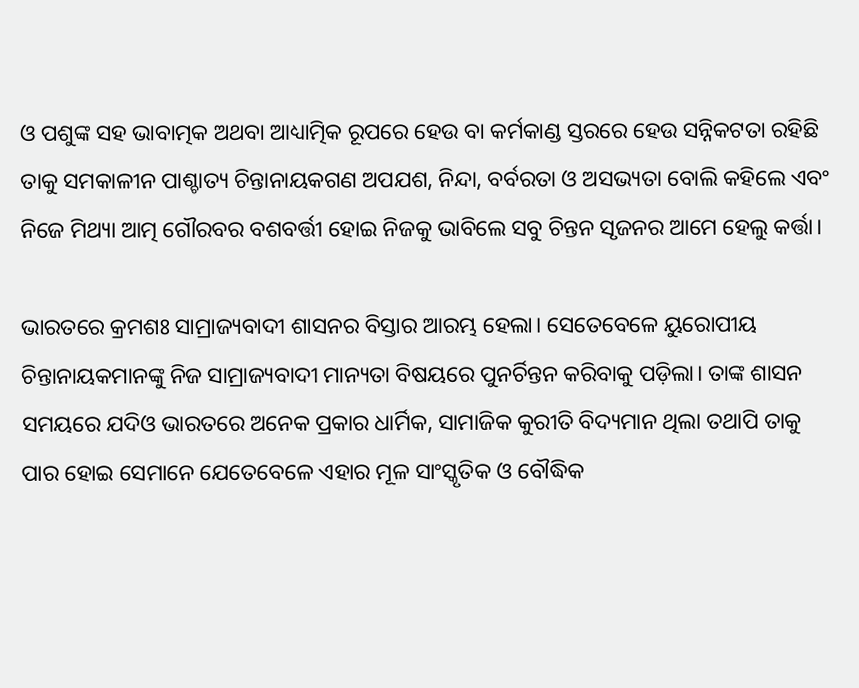ଓ ପଶୁଙ୍କ ସହ ଭାବାତ୍ମକ ଅଥବା ଆଧ୍ୟାତ୍ମିକ ରୂପରେ ହେଉ ବା କର୍ମକାଣ୍ଡ ସ୍ତରରେ ହେଉ ସନ୍ନିକଟତା ରହିଛି ତାକୁ ସମକାଳୀନ ପାଶ୍ଚାତ୍ୟ ଚିନ୍ତାନାୟକଗଣ ଅପଯଶ, ନିନ୍ଦା, ବର୍ବରତା ଓ ଅସଭ୍ୟତା ବୋଲି କହିଲେ ଏବଂ ନିଜେ ମିଥ୍ୟା ଆତ୍ମ ଗୌରବର ବଶବର୍ତ୍ତୀ ହୋଇ ନିଜକୁ ଭାବିଲେ ସବୁ ଚିନ୍ତନ ସୃଜନର ଆମେ ହେଲୁ କର୍ତ୍ତା।

ଭାରତରେ କ୍ରମଶଃ ସାମ୍ରାଜ୍ୟବାଦୀ ଶାସନର ବିସ୍ତାର ଆରମ୍ଭ ହେଲା। ସେତେବେଳେ ୟୁରୋପୀୟ ଚିନ୍ତାନାୟକମାନଙ୍କୁ ନିଜ ସାମ୍ରାଜ୍ୟବାଦୀ ମାନ୍ୟତା ବିଷୟରେ ପୁନର୍ଚିନ୍ତନ କରିବାକୁ ପଡ଼ିଲା। ତାଙ୍କ ଶାସନ ସମୟରେ ଯଦିଓ ଭାରତରେ ଅନେକ ପ୍ରକାର ଧାର୍ମିକ, ସାମାଜିକ କୁରୀତି ବିଦ୍ୟମାନ ଥିଲା ତଥାପି ତାକୁ ପାର ହୋଇ ସେମାନେ ଯେତେବେଳେ ଏହାର ମୂଳ ସାଂସ୍କୃତିକ ଓ ବୌଦ୍ଧିକ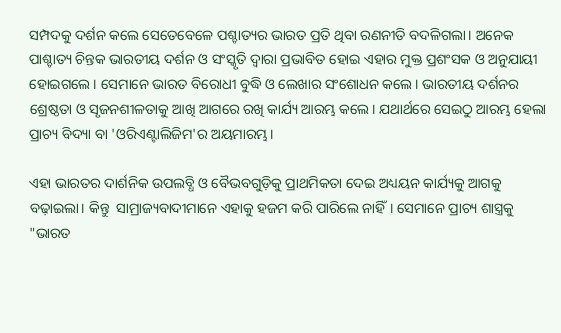ସମ୍ପଦକୁ ଦର୍ଶନ କଲେ ସେତେବେଳେ ପଶ୍ଚାତ୍ୟର ଭାରତ ପ୍ରତି ଥିବା ରଣନୀତି ବଦଳିଗଲା। ଅନେକ ପାଶ୍ଚାତ୍ୟ ଚିନ୍ତକ ଭାରତୀୟ ଦର୍ଶନ ଓ ସଂସ୍କୃତି ଦ୍ୱାରା ପ୍ରଭାବିତ ହୋଇ ଏହାର ମୁକ୍ତ ପ୍ରଶଂସକ ଓ ଅନୁଯାୟୀ ହୋଇଗଲେ। ସେମାନେ ଭାରତ ବିରୋଧୀ ବୁଦ୍ଧି ଓ ଲେଖାର ସଂଶୋଧନ କଲେ। ଭାରତୀୟ ଦର୍ଶନର ଶ୍ରେଷ୍ଠତା ଓ ସୃଜନଶୀଳତାକୁ ଆଖି ଆଗରେ ରଖି କାର୍ଯ୍ୟ ଆରମ୍ଭ କଲେ। ଯଥାର୍ଥରେ ସେଇଠୁ ଆରମ୍ଭ ହେଲା ପ୍ରାଚ୍ୟ ବିଦ୍ୟା ବା 'ଓରିଏଣ୍ଟାଲିଜିମ'ର ଅୟମାରମ୍ଭ।

ଏହା ଭାରତର ଦାର୍ଶନିକ ଉପଲବ୍ଧି ଓ ବୈଭବଗୁଡ଼ିକୁ ପ୍ରାଥମିକତା ଦେଇ ଅଧ୍ୟୟନ କାର୍ଯ୍ୟକୁ ଆଗକୁ ବଢ଼ାଇଲା। କିନ୍ତୁ  ସାମ୍ରାଜ୍ୟବାଦୀମାନେ ଏହାକୁ ହଜମ କରି ପାରିଲେ ନାହିଁ। ସେମାନେ ପ୍ରାଚ୍ୟ ଶାସ୍ତ୍ରକୁ "ଭାରତ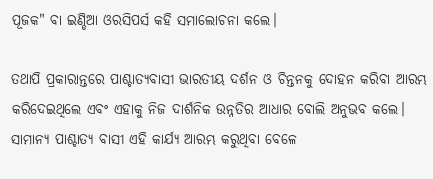ପୂଜକ" ବା ଇଣ୍ଡିଆ ଓରସିପର୍ସ କହି ସମାଲୋଚନା କଲେ।

ତଥାପି ପ୍ରକାରାନ୍ତରେ ପାଶ୍ଚାତ୍ୟବାସୀ ଭାରତୀୟ ଦର୍ଶନ ଓ ଚିନ୍ତନକୁ ଦୋହନ କରିବା ଆରମ୍ଭ କରିଦେଇଥିଲେ ଏବଂ ଏହାକୁ ନିଜ ଦାର୍ଶନିକ ଉନ୍ନତିର ଆଧାର ବୋଲି ଅନୁଭବ କଲେ।
ସାମାନ୍ୟ ପାଶ୍ଚାତ୍ୟ ବାସୀ ଏହି କାର୍ଯ୍ୟ ଆରମ୍ଭ କରୁଥିବା ବେଳେ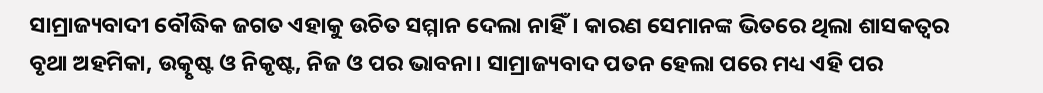ସାମ୍ରାଜ୍ୟବାଦୀ ବୌଦ୍ଧିକ ଜଗତ ଏହାକୁ ଉଚିତ ସମ୍ମାନ ଦେଲା ନାହିଁ। କାରଣ ସେମାନଙ୍କ ଭିତରେ ଥିଲା ଶାସକତ୍ୱର ବୃଥା ଅହମିକା, ଉତ୍କୃଷ୍ଟ ଓ ନିକୃଷ୍ଟ, ନିଜ ଓ ପର ଭାବନା। ସାମ୍ରାଜ୍ୟବାଦ ପତନ ହେଲା ପରେ ମଧ୍ୟ ଏହି ପର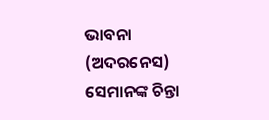ଭାବନା (ଅଦରନେସ) ସେମାନଙ୍କ ଚିନ୍ତା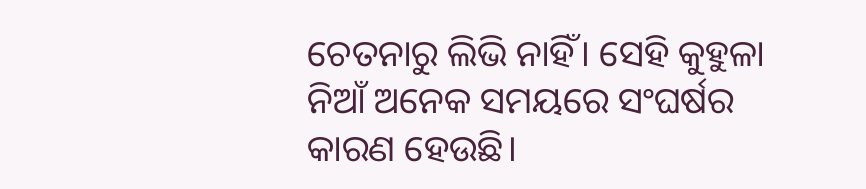ଚେତନାରୁ ଲିଭି ନାହିଁ। ସେହି କୁହୁଳା ନିଆଁ ଅନେକ ସମୟରେ ସଂଘର୍ଷର କାରଣ ହେଉଛି।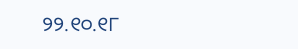୨୨.୧୦.୧୮